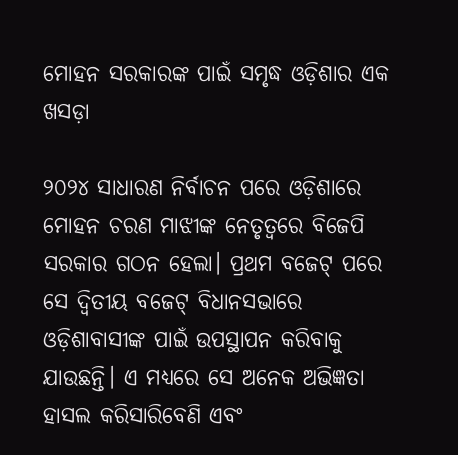ମୋହନ ସରକାରଙ୍କ ପାଇଁ ସମୃଦ୍ଧ ଓଡ଼ିଶାର ଏକ ଖସଡ଼ା

୨୦୨୪ ସାଧାରଣ ନିର୍ବାଚନ ପରେ ଓଡ଼ିଶାରେ ମୋହନ ଚରଣ ମାଝୀଙ୍କ ନେତୃତ୍ୱରେ ବିଜେପି ସରକାର ଗଠନ ହେଲା। ପ୍ରଥମ ବଜେଟ୍‍ ପରେ ସେ ଦ୍ୱିତୀୟ ବଜେଟ୍‍ ବିଧାନସଭାରେ ଓଡ଼ିଶାବାସୀଙ୍କ ପାଇଁ ଉପସ୍ଥାପନ କରିବାକୁ ଯାଉଛନ୍ତି। ଏ ମଧ୍ୟରେ ସେ ଅନେକ ଅଭିଜ୍ଞତା ହାସଲ କରିସାରିବେଣି ଏବଂ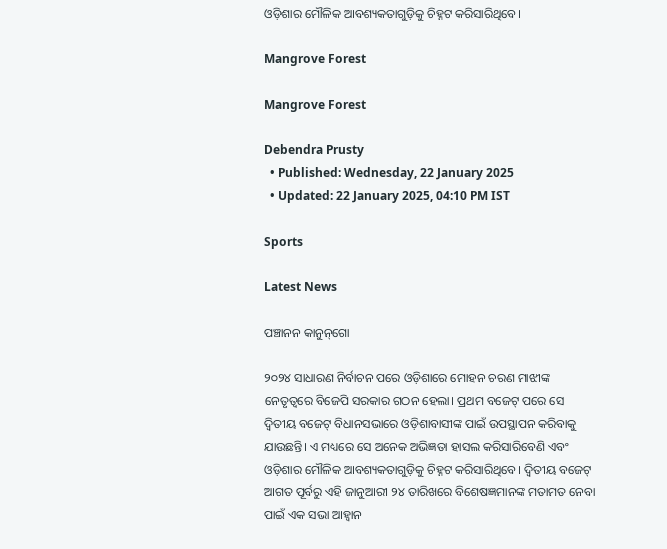ଓଡ଼ିଶାର ମୌଳିକ ଆବଶ୍ୟକତାଗୁଡ଼ିକୁ ଚିହ୍ନଟ କରିସାରିଥିବେ।

Mangrove Forest

Mangrove Forest

Debendra Prusty
  • Published: Wednesday, 22 January 2025
  • Updated: 22 January 2025, 04:10 PM IST

Sports

Latest News

ପଞ୍ଚାନନ କାନୁନ୍‌ଗୋ

୨୦୨୪ ସାଧାରଣ ନିର୍ବାଚନ ପରେ ଓଡ଼ିଶାରେ ମୋହନ ଚରଣ ମାଝୀଙ୍କ ନେତୃତ୍ୱରେ ବିଜେପି ସରକାର ଗଠନ ହେଲା। ପ୍ରଥମ ବଜେଟ୍‍ ପରେ ସେ ଦ୍ୱିତୀୟ ବଜେଟ୍‍ ବିଧାନସଭାରେ ଓଡ଼ିଶାବାସୀଙ୍କ ପାଇଁ ଉପସ୍ଥାପନ କରିବାକୁ ଯାଉଛନ୍ତି। ଏ ମଧ୍ୟରେ ସେ ଅନେକ ଅଭିଜ୍ଞତା ହାସଲ କରିସାରିବେଣି ଏବଂ ଓଡ଼ିଶାର ମୌଳିକ ଆବଶ୍ୟକତାଗୁଡ଼ିକୁ ଚିହ୍ନଟ କରିସାରିଥିବେ। ଦ୍ୱିତୀୟ ବଜେଟ୍‍ ଆଗତ ପୂର୍ବରୁ ଏହି ଜାନୁଆରୀ ୨୪ ତାରିଖରେ ବିଶେଷଜ୍ଞମାନଙ୍କ ମତାମତ ନେବା ପାଇଁ ଏକ ସଭା ଆହ୍ୱାନ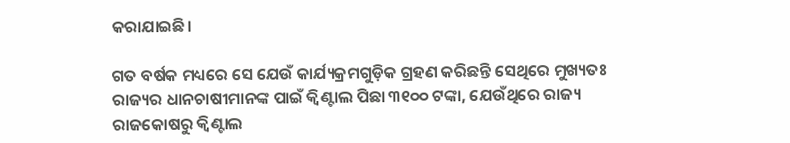କରାଯାଇଛି।

ଗତ ବର୍ଷକ ମଧ୍ୟରେ ସେ ଯେଉଁ କାର୍ଯ୍ୟକ୍ରମଗୁଡ଼ିକ ଗ୍ରହଣ କରିଛନ୍ତି ସେଥିରେ ମୁଖ୍ୟତଃ ରାଜ୍ୟର ଧାନଚାଷୀମାନଙ୍କ ପାଇଁ କ୍ୱିଣ୍ଟାଲ ପିଛା ୩୧୦୦ ଟଙ୍କା, ଯେଉଁଥିରେ ରାଜ୍ୟ ରାଜକୋଷରୁ କ୍ୱିଣ୍ଟାଲ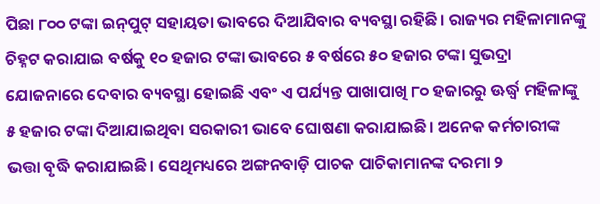ପିଛା ୮୦୦ ଟଙ୍କା ଇନ୍‍ପୁଟ୍‍ ସହାୟତା ଭାବରେ ଦିଆଯିବାର ବ୍ୟବସ୍ଥା ରହିଛି। ରାଜ୍ୟର ମହିଳାମାନଙ୍କୁ ଚିହ୍ନଟ କରାଯାଇ ବର୍ଷକୁ ୧୦ ହଜାର ଟଙ୍କା ଭାବରେ ୫ ବର୍ଷରେ ୫୦ ହଜାର ଟଙ୍କା ସୁଭଦ୍ରା ଯୋଜନାରେ ଦେବାର ବ୍ୟବସ୍ଥା ହୋଇଛି ଏବଂ ଏ ପର୍ଯ୍ୟନ୍ତ ପାଖାପାଖି ୮୦ ହଜାରରୁ ଊର୍ଦ୍ଧ୍ୱ ମହିଳାଙ୍କୁ ୫ ହଜାର ଟଙ୍କା ଦିଆଯାଇଥିବା ସରକାରୀ ଭାବେ ଘୋଷଣା କରାଯାଇଛି। ଅନେକ କର୍ମଚାରୀଙ୍କ ଭତ୍ତା ବୃଦ୍ଧି କରାଯାଇଛି। ସେଥିମଧ୍ୟରେ ଅଙ୍ଗନବାଡ଼ି ପାଚକ ପାଚିକାମାନଙ୍କ ଦରମା ୨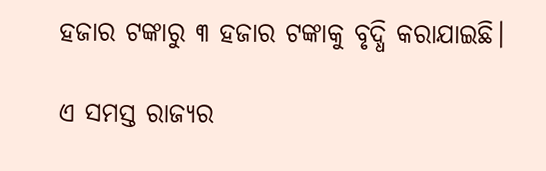ହଜାର ଟଙ୍କାରୁ ୩ ହଜାର ଟଙ୍କାକୁ ବୃଦ୍ଧି କରାଯାଇଛି।

ଏ ସମସ୍ତ ରାଜ୍ୟର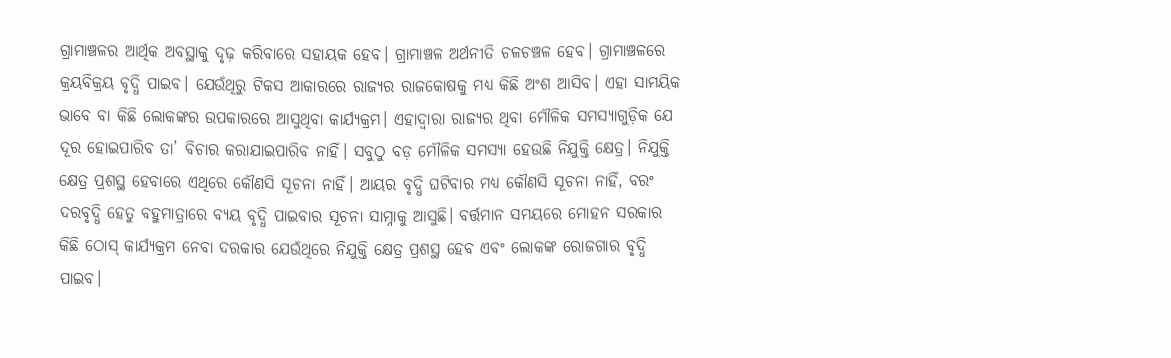ଗ୍ରାମାଞ୍ଚଳର ଆର୍ଥିକ ଅବସ୍ଥାକୁ ଦୃଢ଼ କରିବାରେ ସହାୟକ ହେବ। ଗ୍ରାମାଞ୍ଚଳ ଅର୍ଥନୀତି ଚଳଚଞ୍ଚଳ ହେବ। ଗ୍ରାମାଞ୍ଚଳରେ କ୍ରୟବିକ୍ରୟ ବୃଦ୍ଧି ପାଇବ। ଯେଉଁଥିରୁ ଟିକସ ଆକାରରେ ରାଜ୍ୟର ରାଜକୋଷକୁ ମଧ୍ୟ କିଛି ଅଂଶ ଆସିବ। ଏହା ସାମୟିକ ଭାବେ ବା କିଛି ଲୋକଙ୍କର ଉପକାରରେ ଆସୁଥିବା କାର୍ଯ୍ୟକ୍ରମ। ଏହାଦ୍ୱାରା ରାଜ୍ୟର ଥିବା ମୌଳିକ ସମସ୍ୟାଗୁଡ଼ିକ ଯେ ଦୂର ହୋଇପାରିବ ତା’ ବିଚାର କରାଯାଇପାରିବ ନାହିଁ। ସବୁଠୁ ବଡ଼ ମୌଳିକ ସମସ୍ୟା ହେଉଛି ନିଯୁକ୍ତି କ୍ଷେତ୍ର। ନିଯୁକ୍ତି କ୍ଷେତ୍ର ପ୍ରଶସ୍ଥ ହେବାରେ ଏଥିରେ କୌଣସି ସୂଚନା ନାହିଁ। ଆୟର ବୃଦ୍ଧି ଘଟିବାର ମଧ୍ୟ କୌଣସି ସୂଚନା ନାହିଁ, ବରଂ ଦରବୃଦ୍ଧି ହେତୁ ବହୁମାତ୍ରାରେ ବ୍ୟୟ ବୃଦ୍ଧି ପାଇବାର ସୂଚନା ସାମ୍ନାକୁ ଆସୁଛି। ବର୍ତ୍ତମାନ ସମୟରେ ମୋହନ ସରକାର କିଛି ଠୋସ୍‍ କାର୍ଯ୍ୟକ୍ରମ ନେବା ଦରକାର ଯେଉଁଥିରେ ନିଯୁକ୍ତି କ୍ଷେତ୍ର ପ୍ରଶସ୍ଥ ହେବ ଏବଂ ଲୋକଙ୍କ ରୋଜଗାର ବୃଦ୍ଧି ପାଇବ।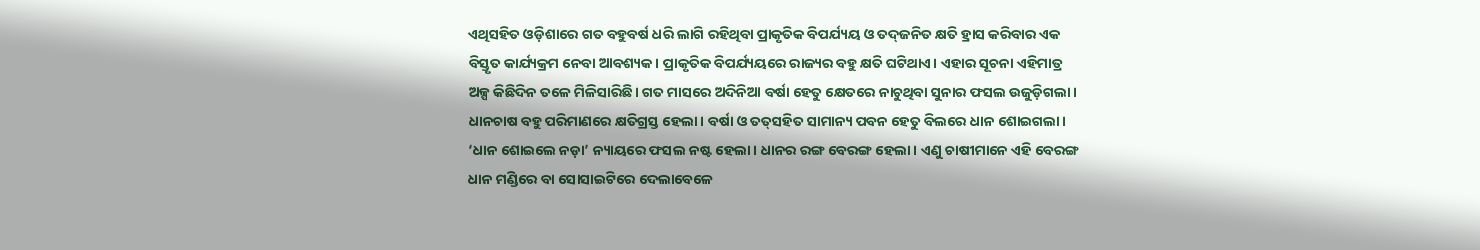ଏଥିସହିତ ଓଡ଼ିଶାରେ ଗତ ବହୁବର୍ଷ ଧରି ଲାଗି ରହିଥିବା ପ୍ରାକୃତିକ ବିପର୍ଯ୍ୟୟ ଓ ତଦ୍‍ଜନିତ କ୍ଷତି ହ୍ରାସ କରିବାର ଏକ ବିସ୍ତୃତ କାର୍ଯ୍ୟକ୍ରମ ନେବା ଆବଶ୍ୟକ। ପ୍ରାକୃତିକ ବିପର୍ଯ୍ୟୟରେ ରାଜ୍ୟର ବହୁ କ୍ଷତି ଘଟିଥାଏ। ଏହାର ସୂଚନା ଏହିମାତ୍ର ଅଳ୍ପ କିଛିଦିନ ତଳେ ମିଳିସାରିଛି। ଗତ ମାସରେ ଅଦିନିଆ ବର୍ଷା ହେତୁ କ୍ଷେତରେ ନାଚୁଥିବା ସୁନାର ଫସଲ ଉଜୁଡ଼ିଗଲା। ଧାନଚାଷ ବହୁ ପରିମାଣରେ କ୍ଷତିଗ୍ରସ୍ତ ହେଲା। ବର୍ଷା ଓ ତତ୍‍ସହିତ ସାମାନ୍ୟ ପବନ ହେତୁ ବିଲରେ ଧାନ ଶୋଇଗଲା। ‘ଧାନ ଶୋଇଲେ ନଡ଼ା’ ନ୍ୟାୟରେ ଫସଲ ନଷ୍ଟ ହେଲା। ଧାନର ରଙ୍ଗ ବେରଙ୍ଗ ହେଲା। ଏଣୁ ଚାଷୀମାନେ ଏହି ବେରଙ୍ଗ ଧାନ ମଣ୍ଡିରେ ବା ସୋସାଇଟିରେ ଦେଲାବେଳେ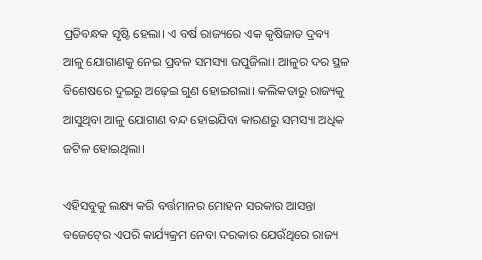ପ୍ରତିବନ୍ଧକ ସୃଷ୍ଟି ହେଲା। ଏ ବର୍ଷ ରାଜ୍ୟରେ ଏକ କୃଷିଜାତ ଦ୍ରବ୍ୟ ଆଳୁ ଯୋଗାଣକୁ ନେଇ ପ୍ରବଳ ସମସ୍ୟା ଉପୁଜିଲା। ଆଳୁର ଦର ସ୍ଥଳ ବିଶେଷରେ ଦୁଇରୁ ଅଢ଼େଇ ଗୁଣ ହୋଇଗଲା। କଲିକତାରୁ ରାଜ୍ୟକୁ ଆସୁଥିବା ଆଳୁ ଯୋଗାଣ ବନ୍ଦ ହୋଇଯିବା କାରଣରୁ ସମସ୍ୟା ଅଧିକ ଜଟିଳ ହୋଇଥିଲା।

ଏହିସବୁକୁ ଲକ୍ଷ୍ୟ କରି ବର୍ତ୍ତମାନର ମୋହନ ସରକାର ଆସନ୍ତା ବଜେଟ୍‍ରେ ଏପରି କାର୍ଯ୍ୟକ୍ରମ ନେବା ଦରକାର ଯେଉଁଥିରେ ରାଜ୍ୟ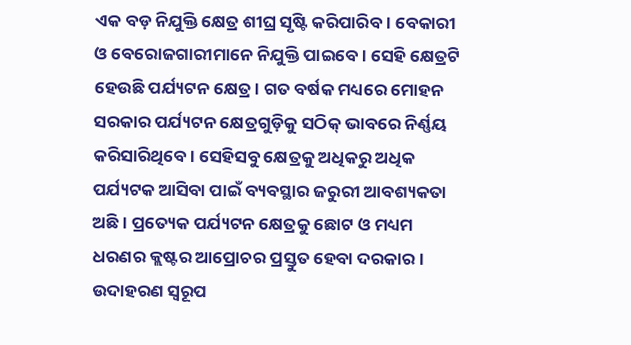ଏକ ବଡ଼ ନିଯୁକ୍ତି କ୍ଷେତ୍ର ଶୀଘ୍ର ସୃଷ୍ଟି କରିପାରିବ। ବେକାରୀ ଓ ବେରୋଜଗାରୀମାନେ ନିଯୁକ୍ତି ପାଇବେ। ସେହି କ୍ଷେତ୍ରଟି ହେଉଛି ପର୍ଯ୍ୟଟନ କ୍ଷେତ୍ର। ଗତ ବର୍ଷକ ମଧ୍ୟରେ ମୋହନ ସରକାର ପର୍ଯ୍ୟଟନ କ୍ଷେତ୍ରଗୁଡ଼ିକୁ ସଠିକ୍‍ ଭାବରେ ନିର୍ଣ୍ଣୟ କରିସାରିଥିବେ। ସେହିସବୁ କ୍ଷେତ୍ରକୁ ଅଧିକରୁ ଅଧିକ ପର୍ଯ୍ୟଟକ ଆସିବା ପାଇଁ ବ୍ୟବସ୍ଥାର ଜରୁରୀ ଆବଶ୍ୟକତା ଅଛି। ପ୍ରତ୍ୟେକ ପର୍ଯ୍ୟଟନ କ୍ଷେତ୍ରକୁ ଛୋଟ ଓ ମଧ୍ୟମ ଧରଣର କ୍ଲଷ୍ଟର ଆପ୍ରୋଚର ପ୍ରସ୍ତୁତ ହେବା ଦରକାର। ଉଦାହରଣ ସ୍ୱରୂପ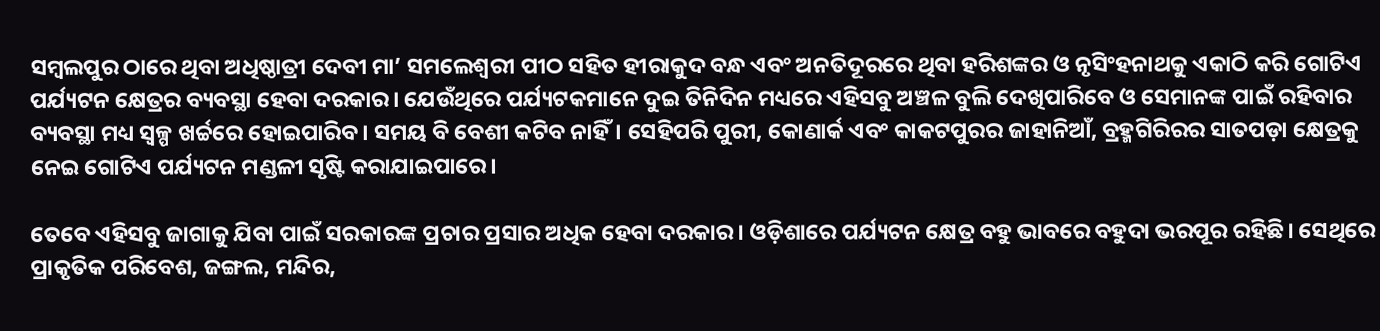ସମ୍ବଲପୁର ଠାରେ ଥିବା ଅଧିଷ୍ଠାତ୍ରୀ ଦେବୀ ମା’ ସମଲେଶ୍ୱରୀ ପୀଠ ସହିତ ହୀରାକୁଦ ବନ୍ଧ ଏବଂ ଅନତିଦୂରରେ ଥିବା ହରିଶଙ୍କର ଓ ନୃସିଂହନାଥକୁ ଏକାଠି କରି ଗୋଟିଏ ପର୍ଯ୍ୟଟନ କ୍ଷେତ୍ରର ବ୍ୟବସ୍ଥା ହେବା ଦରକାର। ଯେଉଁଥିରେ ପର୍ଯ୍ୟଟକମାନେ ଦୁଇ ତିନିଦିନ ମଧ୍ୟରେ ଏହିସବୁ ଅଞ୍ଚଳ ବୁଲି ଦେଖିପାରିବେ ଓ ସେମାନଙ୍କ ପାଇଁ ରହିବାର ବ୍ୟବସ୍ଥା ମଧ୍ୟ ସ୍ୱଳ୍ପ ଖର୍ଚ୍ଚରେ ହୋଇପାରିବ। ସମୟ ବି ବେଶୀ କଟିବ ନାହିଁ। ସେହିପରି ପୁରୀ, କୋଣାର୍କ ଏବଂ କାକଟପୁରର ଜାହାନିଆଁ, ବ୍ରହ୍ମଗିରିରର ସାତପଡ଼ା କ୍ଷେତ୍ରକୁ ନେଇ ଗୋଟିଏ ପର୍ଯ୍ୟଟନ ମଣ୍ଡଳୀ ସୃଷ୍ଟି କରାଯାଇପାରେ।

ତେବେ ଏହିସବୁ ଜାଗାକୁ ଯିବା ପାଇଁ ସରକାରଙ୍କ ପ୍ରଚାର ପ୍ରସାର ଅଧିକ ହେବା ଦରକାର। ଓଡ଼ିଶାରେ ପର୍ଯ୍ୟଟନ କ୍ଷେତ୍ର ବହୁ ଭାବରେ ବହୁଦା ଭରପୂର ରହିଛି। ସେଥିରେ ପ୍ରାକୃତିକ ପରିବେଶ, ଜଙ୍ଗଲ, ମନ୍ଦିର,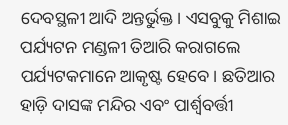ଦେବସ୍ଥଳୀ ଆଦି ଅନ୍ତର୍ଭୁକ୍ତ। ଏସବୁକୁ ମିଶାଇ ପର୍ଯ୍ୟଟନ ମଣ୍ଡଳୀ ତିଆରି କରାଗଲେ ପର୍ଯ୍ୟଟକମାନେ ଆକୃଷ୍ଟ ହେବେ। ଛତିଆର ହାଡ଼ି ଦାସଙ୍କ ମନ୍ଦିର ଏବଂ ପାର୍ଶ୍ୱବର୍ତ୍ତୀ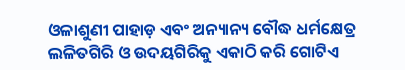ଓଳାଶୁଣୀ ପାହାଡ଼ ଏବଂ ଅନ୍ୟାନ୍ୟ ବୌଦ୍ଧ ଧର୍ମକ୍ଷେତ୍ର ଲଳିତଗିରି ଓ ଉଦୟଗିରିକୁ ଏକାଠି କରି ଗୋଟିଏ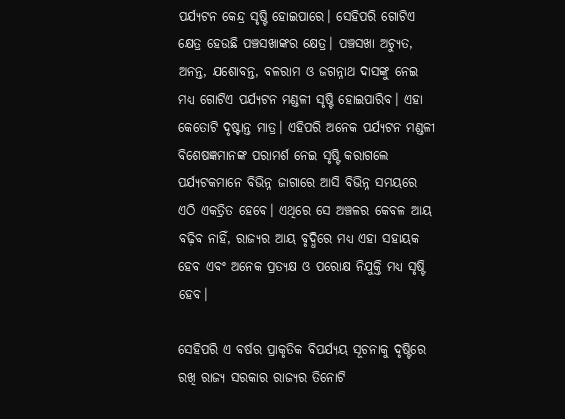ପର୍ଯ୍ୟଟନ କେନ୍ଦ୍ର ସୃଷ୍ଟି ହୋଇପାରେ। ସେହିପରି ଗୋଟିଏ କ୍ଷେତ୍ର ହେଉଛି ପଞ୍ଚସଖାଙ୍କର କ୍ଷେତ୍ର। ପଞ୍ଚସଖା ଅଚ୍ୟୁତ, ଅନନ୍ତ, ଯଶୋବନ୍ତ, ବଳରାମ ଓ ଜଗନ୍ନାଥ ଦାସଙ୍କୁ ନେଇ ମଧ୍ୟ ଗୋଟିଏ ପର୍ଯ୍ୟଟନ ମଣ୍ଡଳୀ ସୃଷ୍ଟି ହୋଇପାରିବ। ଏହା କେତୋଟି ଦୃଷ୍ଟାନ୍ତ ମାତ୍ର। ଏହିପରି ଅନେକ ପର୍ଯ୍ୟଟନ ମଣ୍ଡଳୀ ବିଶେଷଜ୍ଞମାନଙ୍କ ପରାମର୍ଶ ନେଇ ସୃଷ୍ଟି କରାଗଲେ ପର୍ଯ୍ୟଟକମାନେ ବିଭିନ୍ନ ଜାଗାରେ ଆସି ବିଭିନ୍ନ ସମୟରେ ଏଠି ଏକତ୍ରିତ ହେବେ। ଏଥିରେ ସେ ଅଞ୍ଚଳର କେବଳ ଆୟ ବଢ଼ିବ ନାହିଁ, ରାଜ୍ୟର ଆୟ ବୃଦ୍ଧିରେ ମଧ୍ୟ ଏହା ସହାୟକ ହେବ ଏବଂ ଅନେକ ପ୍ରତ୍ୟକ୍ଷ ଓ ପରୋକ୍ଷ ନିଯୁକ୍ତି ମଧ୍ୟ ସୃଷ୍ଟି ହେବ।

ସେହିପରି ଏ ବର୍ଷର ପ୍ରାକୃତିକ ବିପର୍ଯ୍ୟୟ ସୂଚନାକୁ ଦୃଷ୍ଟିରେ ରଖି ରାଜ୍ୟ ସରକାର ରାଜ୍ୟର ତିନୋଟି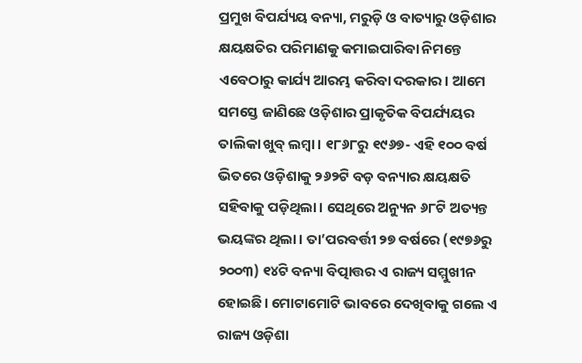ପ୍ରମୁଖ ବିପର୍ଯ୍ୟୟ ବନ୍ୟା, ମରୁଡ଼ି ଓ ବାତ୍ୟାରୁ ଓଡ଼ିଶାର କ୍ଷୟକ୍ଷତିର ପରିମାଣକୁ କମାଇପାରିବା ନିମନ୍ତେ ଏବେଠାରୁ କାର୍ଯ୍ୟ ଆରମ୍ଭ କରିବା ଦରକାର। ଆମେ ସମସ୍ତେ ଜାଣିଛେ ଓଡ଼ିଶାର ପ୍ରାକୃତିକ ବିପର୍ଯ୍ୟୟର ତାଲିକା ଖୁବ୍‍ ଲମ୍ବା। ୧୮୬୮ରୁ ୧୯୬୭- ଏହି ୧୦୦ ବର୍ଷ ଭିତରେ ଓଡ଼ିଶାକୁ ୨୬୨ଟି ବଡ଼ ବନ୍ୟାର କ୍ଷୟକ୍ଷତି ସହିବାକୁ ପଡ଼ିଥିଲା। ସେଥିରେ ଅନ୍ୟୁନ ୬୮ଟି ଅତ୍ୟନ୍ତ ଭୟଙ୍କର ଥିଲା। ତା’ପରବର୍ତ୍ତୀ ୨୭ ବର୍ଷରେ (୧୯୭୬ରୁ ୨୦୦୩) ୧୪ଟି ବନ୍ୟା ବିତ୍ପାତ୍ତର ଏ ରାଜ୍ୟ ସମ୍ମୁଖୀନ ହୋଇଛି। ମୋଟାମୋଟି ଭାବରେ ଦେଖିବାକୁ ଗଲେ ଏ ରାଜ୍ୟ ଓଡ଼ିଶା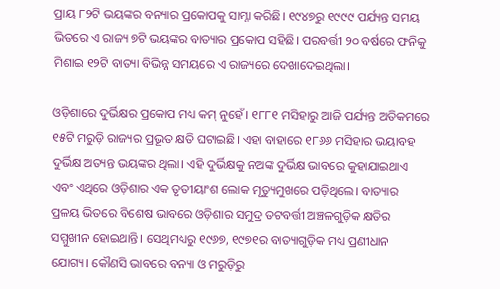ପ୍ରାୟ ୮୨ଟି ଭୟଙ୍କର ବନ୍ୟାର ପ୍ରକୋପକୁ ସାମ୍ନା କରିଛି। ୧୯୪୭ରୁ ୧୯୯୯ ପର୍ଯ୍ୟନ୍ତ ସମୟ ଭିତରେ ଏ ରାଜ୍ୟ ୭ଟି ଭୟଙ୍କର ବାତ୍ୟାର ପ୍ରକୋପ ସହିଛି। ପରବର୍ତ୍ତୀ ୨୦ ବର୍ଷରେ ଫନିକୁ ମିଶାଇ ୧୨ଟି ବାତ୍ୟା ବିଭିନ୍ନ ସମୟରେ ଏ ରାଜ୍ୟରେ ଦେଖାଦେଇଥିଲା।

ଓଡ଼ିଶାରେ ଦୁର୍ଭିକ୍ଷର ପ୍ରକୋପ ମଧ୍ୟ କମ୍‍ ନୁହେଁ। ୧୮୮୧ ମସିହାରୁ ଆଜି ପର୍ଯ୍ୟନ୍ତ ଅତିକମରେ ୧୫ଟି ମରୁଡ଼ି ରାଜ୍ୟର ପ୍ରଭୂତ କ୍ଷତି ଘଟାଇଛି। ଏହା ବାହାରେ ୧୮୬୬ ମସିହାର ଭୟାବହ ଦୁର୍ଭିକ୍ଷ ଅତ୍ୟନ୍ତ ଭୟଙ୍କର ଥିଲା। ଏହି ଦୁର୍ଭିକ୍ଷକୁ ନଅଙ୍କ ଦୁର୍ଭିକ୍ଷ ଭାବରେ କୁହାଯାଇଥାଏ ଏବଂ ଏଥିରେ ଓଡ଼ିଶାର ଏକ ତୃତୀୟାଂଶ ଲୋକ ମୃତ୍ୟୁମୁଖରେ ପଡ଼ିଥିଲେ। ବାତ୍ୟାର ପ୍ରଳୟ ଭିତରେ ବିଶେଷ ଭାବରେ ଓଡ଼ିଶାର ସମୁଦ୍ର ତଟବର୍ତ୍ତୀ ଅଞ୍ଚଳଗୁଡ଼ିକ କ୍ଷତିର ସମ୍ମୁଖୀନ ହୋଇଥାନ୍ତି। ସେଥିମଧ୍ୟରୁ ୧୯୬୭, ୧୯୭୧ର ବାତ୍ୟାଗୁଡ଼ିକ ମଧ୍ୟ ପ୍ରଣୀଧାନ ଯୋଗ୍ୟ। କୌଣସି ଭାବରେ ବନ୍ୟା ଓ ମରୁଡ଼ିରୁ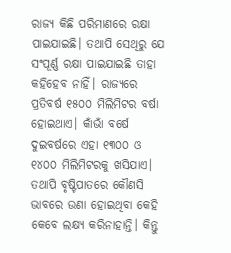ରାଜ୍ୟ କିଛି ପରିମାଣରେ ରକ୍ଷା ପାଇଯାଇଛି। ତଥାପି ସେଥିରୁ ଯେ ସଂପୂର୍ଣ୍ଣ ରକ୍ଷା ପାଇଯାଇଛି ତାହା କହିହେବ ନାହିଁ। ରାଜ୍ୟରେ ପ୍ରତିବର୍ଷ ୧୫୦୦ ମିଲିମିଟର ବର୍ଷା ହୋଇଥାଏ। କାଁଭାଁ ବର୍ଷେ ଦୁଇବର୍ଷରେ ଏହା ୧୩୦୦ ଓ ୧୪୦୦ ମିଲିମିଟରକୁ ଖସିଯାଏ। ତଥାପି ବୃଷ୍ଟିପାତରେ କୌଣସି ଭାବରେ ଉଣା ହୋଇଥିବା କେହି କେବେ ଲକ୍ଷ୍ୟ କରିନାହାନ୍ତି। କିନ୍ତୁ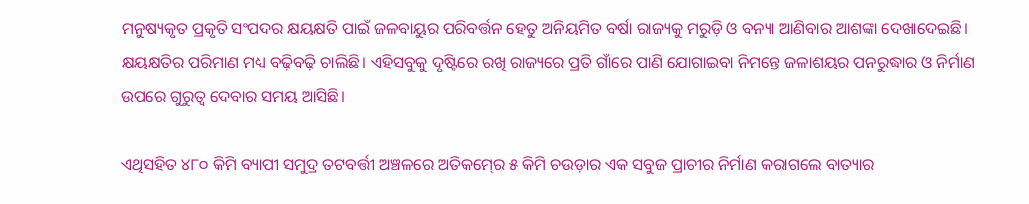ମନୁଷ୍ୟକୃତ ପ୍ରକୃତି ସଂପଦର କ୍ଷୟକ୍ଷତି ପାଇଁ ଜଳବାୟୁର ପରିବର୍ତ୍ତନ ହେତୁ ଅନିୟମିତ ବର୍ଷା ରାଜ୍ୟକୁ ମରୁଡ଼ି ଓ ବନ୍ୟା ଆଣିବାର ଆଶଙ୍କା ଦେଖାଦେଇଛି। କ୍ଷୟକ୍ଷତିର ପରିମାଣ ମଧ୍ୟ ବଢ଼ିବଢ଼ି ଚାଲିଛି। ଏହିସବୁକୁ ଦୃଷ୍ଟିରେ ରଖି ରାଜ୍ୟରେ ପ୍ରତି ଗାଁରେ ପାଣି ଯୋଗାଇବା ନିମନ୍ତେ ଜଳାଶୟର ପନରୁଦ୍ଧାର ଓ ନିର୍ମାଣ ଉପରେ ଗୁରୁତ୍ୱ ଦେବାର ସମୟ ଆସିଛି।

ଏଥିସହିତ ୪୮୦ କିମି ବ୍ୟାପୀ ସମୁଦ୍ର ତଟବର୍ତ୍ତୀ ଅଞ୍ଚଳରେ ଅତିକମ୍‍ରେ ୫ କିମି ଚଉଡ଼ାର ଏକ ସବୁଜ ପ୍ରାଚୀର ନିର୍ମାଣ କରାଗଲେ ବାତ୍ୟାର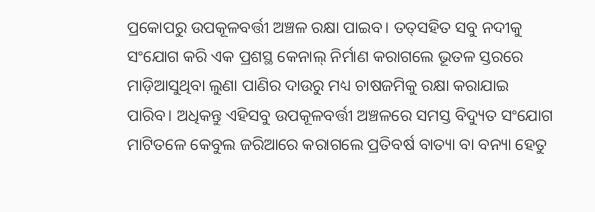ପ୍ରକୋପରୁ ଉପକୂଳବର୍ତ୍ତୀ ଅଞ୍ଚଳ ରକ୍ଷା ପାଇବ। ତତ୍‍ସହିତ ସବୁ ନଦୀକୁ ସଂଯୋଗ କରି ଏକ ପ୍ରଶସ୍ଥ କେନାଲ୍‍ ନିର୍ମାଣ କରାଗଲେ ଭୂତଳ ସ୍ତରରେ ମାଡ଼ିଆସୁଥିବା ଲୁଣା ପାଣିର ଦାଉରୁ ମଧ୍ୟ ଚାଷଜମିକୁ ରକ୍ଷା କରାଯାଇ ପାରିବ। ଅଧିକନ୍ତୁ ଏହିସବୁ ଉପକୂଳବର୍ତ୍ତୀ ଅଞ୍ଚଳରେ ସମସ୍ତ ବିଦ୍ୟୁତ ସଂଯୋଗ ମାଟିତଳେ କେବୁଲ ଜରିଆରେ କରାଗଲେ ପ୍ରତିବର୍ଷ ବାତ୍ୟା ବା ବନ୍ୟା ହେତୁ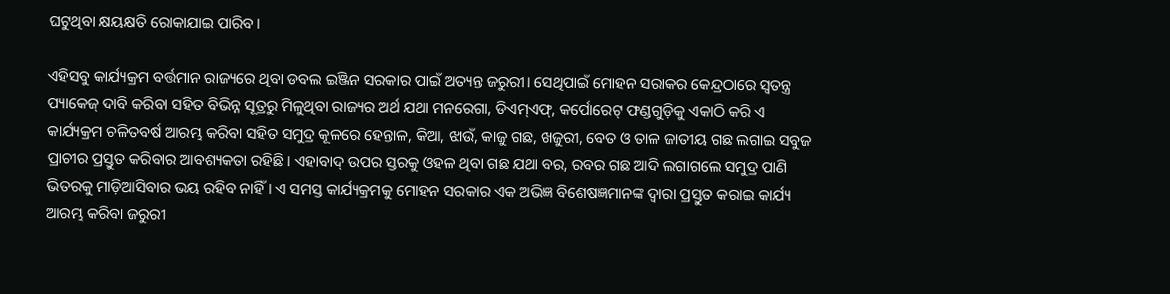ଘଟୁଥିବା କ୍ଷୟକ୍ଷତି ରୋକାଯାଇ ପାରିବ।

ଏହିସବୁ କାର୍ଯ୍ୟକ୍ରମ ବର୍ତ୍ତମାନ ରାଜ୍ୟରେ ଥିବା ଡବଲ ଇଞ୍ଜିନ ସରକାର ପାଇଁ ଅତ୍ୟନ୍ତ ଜରୁରୀ। ସେଥିପାଇଁ ମୋହନ ସରାକର କେନ୍ଦ୍ରଠାରେ ସ୍ୱତନ୍ତ୍ର ପ୍ୟାକେଜ୍‍ ଦାବି କରିବା ସହିତ ବିଭିନ୍ନ ସୂତ୍ରରୁ ମିଳୁଥିବା ରାଜ୍ୟର ଅର୍ଥ ଯଥା ମନରେଗା, ଡିଏମ୍‍ଏଫ୍‍, କର୍ପୋରେଟ୍‍ ଫଣ୍ଡଗୁଡ଼ିକୁ ଏକାଠି କରି ଏ କାର୍ଯ୍ୟକ୍ରମ ଚଳିତବର୍ଷ ଆରମ୍ଭ କରିବା ସହିତ ସମୁଦ୍ର କୂଳରେ ହେନ୍ତାଳ, କିଆ, ଝାଉଁ, କାଜୁ ଗଛ, ଖଜୁରୀ, ବେତ ଓ ତାଳ ଜାତୀୟ ଗଛ ଲଗାଇ ସବୁଜ ପ୍ରାଚୀର ପ୍ରସ୍ତୁତ କରିବାର ଆବଶ୍ୟକତା ରହିଛି। ଏହାବାଦ୍‍ ଉପର ସ୍ତରକୁ ଓହଳ ଥିବା ଗଛ ଯଥା ବର, ରବର ଗଛ ଆଦି ଲଗାଗଲେ ସମୁଦ୍ର ପାଣି ଭିତରକୁ ମାଡ଼ିଆସିବାର ଭୟ ରହିବ ନାହିଁ। ଏ ସମସ୍ତ କାର୍ଯ୍ୟକ୍ରମକୁ ମୋହନ ସରକାର ଏକ ଅଭିଜ୍ଞ ବିଶେଷଜ୍ଞମାନଙ୍କ ଦ୍ୱାରା ପ୍ରସ୍ତୁତ କରାଇ କାର୍ଯ୍ୟ ଆରମ୍ଭ କରିବା ଜରୁରୀ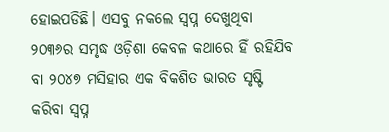ହୋଇପଡିଛି। ଏସବୁ ନକଲେ ସ୍ୱପ୍ନ ଦେଖୁଥିବା ୨୦୩୬ର ସମୃଦ୍ଧ ଓଡ଼ିଶା କେବଳ କଥାରେ ହିଁ ରହିଯିବ ବା ୨୦୪୭ ମସିହାର ଏକ ବିକଶିତ ଭାରତ ସୃଷ୍ଟି କରିବା ସ୍ୱପ୍ନ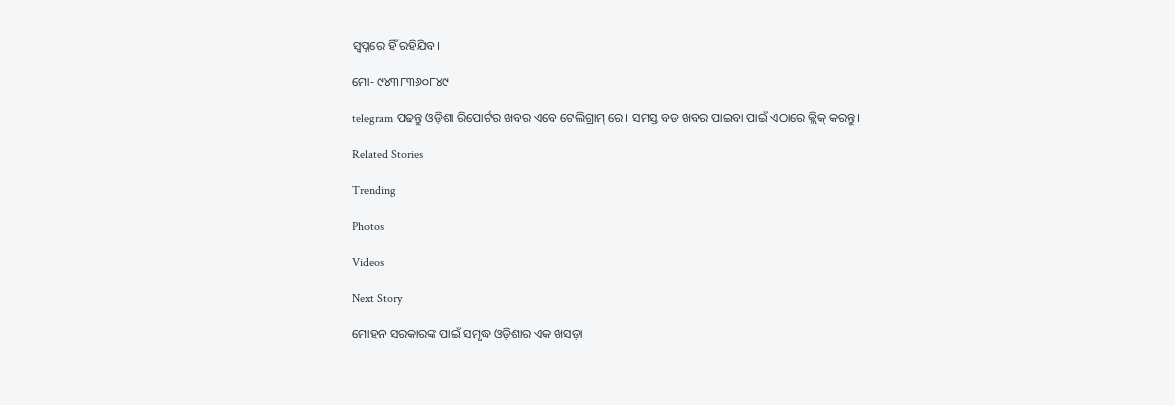ସ୍ୱପ୍ନରେ ହିଁ ରହିଯିବ।

ମୋ- ୯୪୩୮୩୬୦୮୪୯

telegram ପଢନ୍ତୁ ଓଡ଼ିଶା ରିପୋର୍ଟର ଖବର ଏବେ ଟେଲିଗ୍ରାମ୍ ରେ। ସମସ୍ତ ବଡ ଖବର ପାଇବା ପାଇଁ ଏଠାରେ କ୍ଲିକ୍ କରନ୍ତୁ।

Related Stories

Trending

Photos

Videos

Next Story

ମୋହନ ସରକାରଙ୍କ ପାଇଁ ସମୃଦ୍ଧ ଓଡ଼ିଶାର ଏକ ଖସଡ଼ା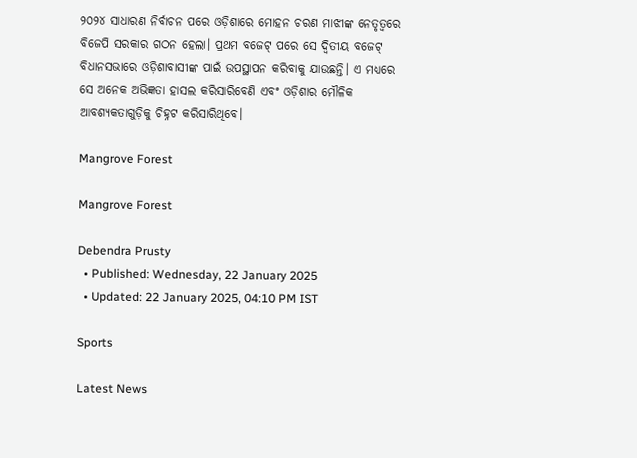୨୦୨୪ ସାଧାରଣ ନିର୍ବାଚନ ପରେ ଓଡ଼ିଶାରେ ମୋହନ ଚରଣ ମାଝୀଙ୍କ ନେତୃତ୍ୱରେ ବିଜେପି ସରକାର ଗଠନ ହେଲା। ପ୍ରଥମ ବଜେଟ୍‍ ପରେ ସେ ଦ୍ୱିତୀୟ ବଜେଟ୍‍ ବିଧାନସଭାରେ ଓଡ଼ିଶାବାସୀଙ୍କ ପାଇଁ ଉପସ୍ଥାପନ କରିବାକୁ ଯାଉଛନ୍ତି। ଏ ମଧ୍ୟରେ ସେ ଅନେକ ଅଭିଜ୍ଞତା ହାସଲ କରିସାରିବେଣି ଏବଂ ଓଡ଼ିଶାର ମୌଳିକ ଆବଶ୍ୟକତାଗୁଡ଼ିକୁ ଚିହ୍ନଟ କରିସାରିଥିବେ।

Mangrove Forest

Mangrove Forest

Debendra Prusty
  • Published: Wednesday, 22 January 2025
  • Updated: 22 January 2025, 04:10 PM IST

Sports

Latest News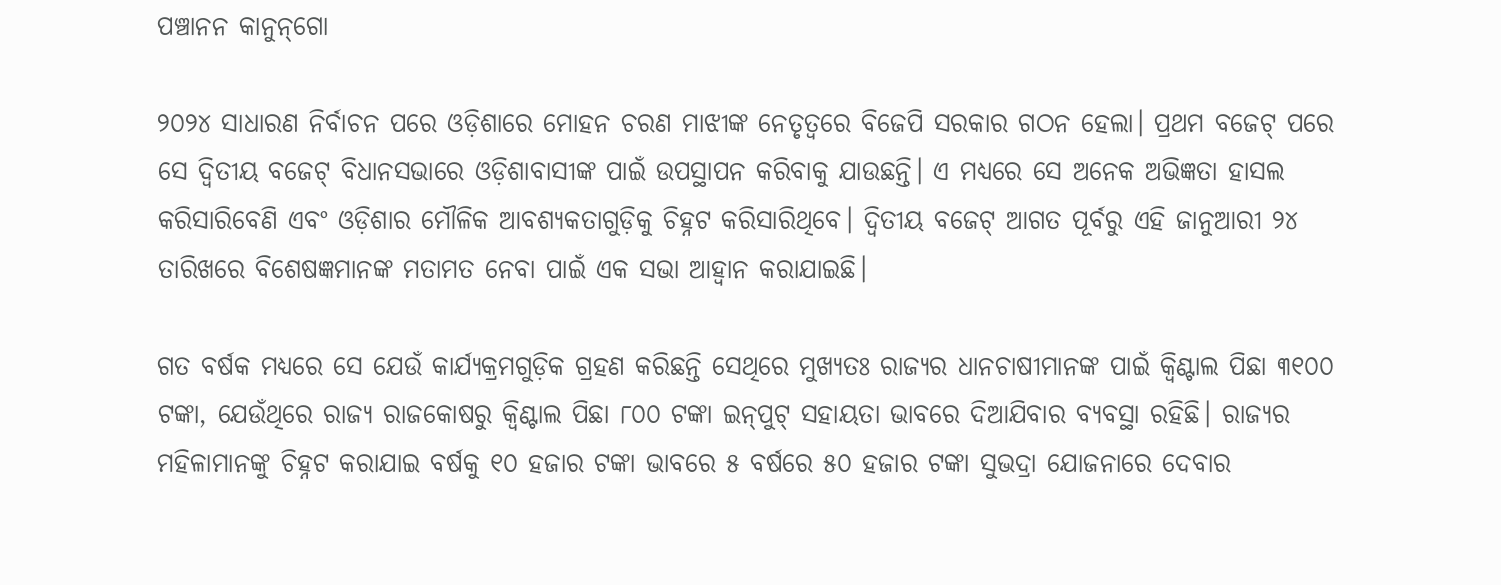ପଞ୍ଚାନନ କାନୁନ୍‌ଗୋ

୨୦୨୪ ସାଧାରଣ ନିର୍ବାଚନ ପରେ ଓଡ଼ିଶାରେ ମୋହନ ଚରଣ ମାଝୀଙ୍କ ନେତୃତ୍ୱରେ ବିଜେପି ସରକାର ଗଠନ ହେଲା। ପ୍ରଥମ ବଜେଟ୍‍ ପରେ ସେ ଦ୍ୱିତୀୟ ବଜେଟ୍‍ ବିଧାନସଭାରେ ଓଡ଼ିଶାବାସୀଙ୍କ ପାଇଁ ଉପସ୍ଥାପନ କରିବାକୁ ଯାଉଛନ୍ତି। ଏ ମଧ୍ୟରେ ସେ ଅନେକ ଅଭିଜ୍ଞତା ହାସଲ କରିସାରିବେଣି ଏବଂ ଓଡ଼ିଶାର ମୌଳିକ ଆବଶ୍ୟକତାଗୁଡ଼ିକୁ ଚିହ୍ନଟ କରିସାରିଥିବେ। ଦ୍ୱିତୀୟ ବଜେଟ୍‍ ଆଗତ ପୂର୍ବରୁ ଏହି ଜାନୁଆରୀ ୨୪ ତାରିଖରେ ବିଶେଷଜ୍ଞମାନଙ୍କ ମତାମତ ନେବା ପାଇଁ ଏକ ସଭା ଆହ୍ୱାନ କରାଯାଇଛି।

ଗତ ବର୍ଷକ ମଧ୍ୟରେ ସେ ଯେଉଁ କାର୍ଯ୍ୟକ୍ରମଗୁଡ଼ିକ ଗ୍ରହଣ କରିଛନ୍ତି ସେଥିରେ ମୁଖ୍ୟତଃ ରାଜ୍ୟର ଧାନଚାଷୀମାନଙ୍କ ପାଇଁ କ୍ୱିଣ୍ଟାଲ ପିଛା ୩୧୦୦ ଟଙ୍କା, ଯେଉଁଥିରେ ରାଜ୍ୟ ରାଜକୋଷରୁ କ୍ୱିଣ୍ଟାଲ ପିଛା ୮୦୦ ଟଙ୍କା ଇନ୍‍ପୁଟ୍‍ ସହାୟତା ଭାବରେ ଦିଆଯିବାର ବ୍ୟବସ୍ଥା ରହିଛି। ରାଜ୍ୟର ମହିଳାମାନଙ୍କୁ ଚିହ୍ନଟ କରାଯାଇ ବର୍ଷକୁ ୧୦ ହଜାର ଟଙ୍କା ଭାବରେ ୫ ବର୍ଷରେ ୫୦ ହଜାର ଟଙ୍କା ସୁଭଦ୍ରା ଯୋଜନାରେ ଦେବାର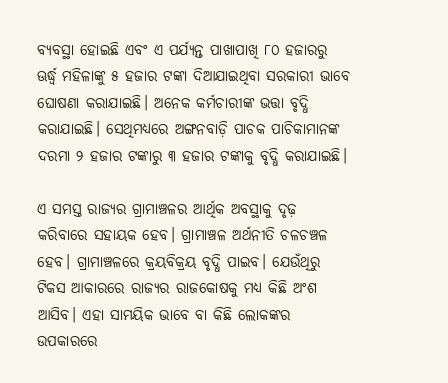ବ୍ୟବସ୍ଥା ହୋଇଛି ଏବଂ ଏ ପର୍ଯ୍ୟନ୍ତ ପାଖାପାଖି ୮୦ ହଜାରରୁ ଊର୍ଦ୍ଧ୍ୱ ମହିଳାଙ୍କୁ ୫ ହଜାର ଟଙ୍କା ଦିଆଯାଇଥିବା ସରକାରୀ ଭାବେ ଘୋଷଣା କରାଯାଇଛି। ଅନେକ କର୍ମଚାରୀଙ୍କ ଭତ୍ତା ବୃଦ୍ଧି କରାଯାଇଛି। ସେଥିମଧ୍ୟରେ ଅଙ୍ଗନବାଡ଼ି ପାଚକ ପାଚିକାମାନଙ୍କ ଦରମା ୨ ହଜାର ଟଙ୍କାରୁ ୩ ହଜାର ଟଙ୍କାକୁ ବୃଦ୍ଧି କରାଯାଇଛି।

ଏ ସମସ୍ତ ରାଜ୍ୟର ଗ୍ରାମାଞ୍ଚଳର ଆର୍ଥିକ ଅବସ୍ଥାକୁ ଦୃଢ଼ କରିବାରେ ସହାୟକ ହେବ। ଗ୍ରାମାଞ୍ଚଳ ଅର୍ଥନୀତି ଚଳଚଞ୍ଚଳ ହେବ। ଗ୍ରାମାଞ୍ଚଳରେ କ୍ରୟବିକ୍ରୟ ବୃଦ୍ଧି ପାଇବ। ଯେଉଁଥିରୁ ଟିକସ ଆକାରରେ ରାଜ୍ୟର ରାଜକୋଷକୁ ମଧ୍ୟ କିଛି ଅଂଶ ଆସିବ। ଏହା ସାମୟିକ ଭାବେ ବା କିଛି ଲୋକଙ୍କର ଉପକାରରେ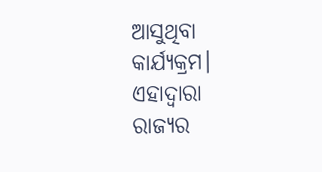ଆସୁଥିବା କାର୍ଯ୍ୟକ୍ରମ। ଏହାଦ୍ୱାରା ରାଜ୍ୟର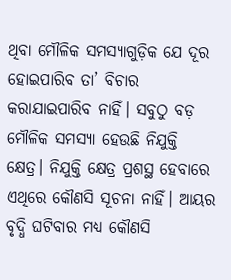ଥିବା ମୌଳିକ ସମସ୍ୟାଗୁଡ଼ିକ ଯେ ଦୂର ହୋଇପାରିବ ତା’ ବିଚାର କରାଯାଇପାରିବ ନାହିଁ। ସବୁଠୁ ବଡ଼ ମୌଳିକ ସମସ୍ୟା ହେଉଛି ନିଯୁକ୍ତି କ୍ଷେତ୍ର। ନିଯୁକ୍ତି କ୍ଷେତ୍ର ପ୍ରଶସ୍ଥ ହେବାରେ ଏଥିରେ କୌଣସି ସୂଚନା ନାହିଁ। ଆୟର ବୃଦ୍ଧି ଘଟିବାର ମଧ୍ୟ କୌଣସି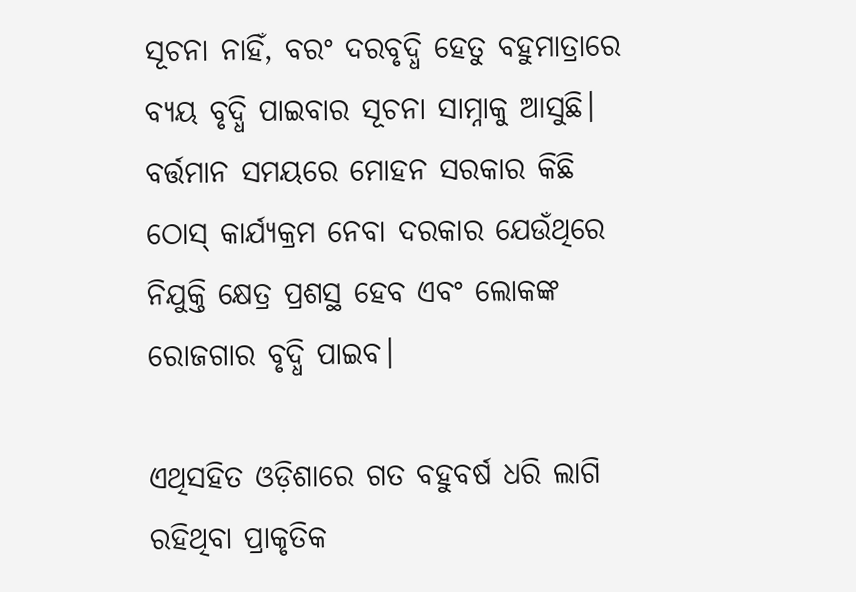ସୂଚନା ନାହିଁ, ବରଂ ଦରବୃଦ୍ଧି ହେତୁ ବହୁମାତ୍ରାରେ ବ୍ୟୟ ବୃଦ୍ଧି ପାଇବାର ସୂଚନା ସାମ୍ନାକୁ ଆସୁଛି। ବର୍ତ୍ତମାନ ସମୟରେ ମୋହନ ସରକାର କିଛି ଠୋସ୍‍ କାର୍ଯ୍ୟକ୍ରମ ନେବା ଦରକାର ଯେଉଁଥିରେ ନିଯୁକ୍ତି କ୍ଷେତ୍ର ପ୍ରଶସ୍ଥ ହେବ ଏବଂ ଲୋକଙ୍କ ରୋଜଗାର ବୃଦ୍ଧି ପାଇବ।

ଏଥିସହିତ ଓଡ଼ିଶାରେ ଗତ ବହୁବର୍ଷ ଧରି ଲାଗି ରହିଥିବା ପ୍ରାକୃତିକ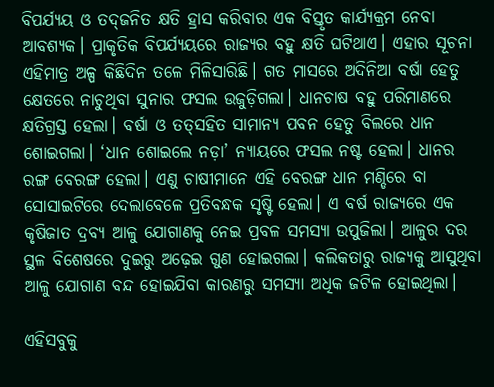ବିପର୍ଯ୍ୟୟ ଓ ତଦ୍‍ଜନିତ କ୍ଷତି ହ୍ରାସ କରିବାର ଏକ ବିସ୍ତୃତ କାର୍ଯ୍ୟକ୍ରମ ନେବା ଆବଶ୍ୟକ। ପ୍ରାକୃତିକ ବିପର୍ଯ୍ୟୟରେ ରାଜ୍ୟର ବହୁ କ୍ଷତି ଘଟିଥାଏ। ଏହାର ସୂଚନା ଏହିମାତ୍ର ଅଳ୍ପ କିଛିଦିନ ତଳେ ମିଳିସାରିଛି। ଗତ ମାସରେ ଅଦିନିଆ ବର୍ଷା ହେତୁ କ୍ଷେତରେ ନାଚୁଥିବା ସୁନାର ଫସଲ ଉଜୁଡ଼ିଗଲା। ଧାନଚାଷ ବହୁ ପରିମାଣରେ କ୍ଷତିଗ୍ରସ୍ତ ହେଲା। ବର୍ଷା ଓ ତତ୍‍ସହିତ ସାମାନ୍ୟ ପବନ ହେତୁ ବିଲରେ ଧାନ ଶୋଇଗଲା। ‘ଧାନ ଶୋଇଲେ ନଡ଼ା’ ନ୍ୟାୟରେ ଫସଲ ନଷ୍ଟ ହେଲା। ଧାନର ରଙ୍ଗ ବେରଙ୍ଗ ହେଲା। ଏଣୁ ଚାଷୀମାନେ ଏହି ବେରଙ୍ଗ ଧାନ ମଣ୍ଡିରେ ବା ସୋସାଇଟିରେ ଦେଲାବେଳେ ପ୍ରତିବନ୍ଧକ ସୃଷ୍ଟି ହେଲା। ଏ ବର୍ଷ ରାଜ୍ୟରେ ଏକ କୃଷିଜାତ ଦ୍ରବ୍ୟ ଆଳୁ ଯୋଗାଣକୁ ନେଇ ପ୍ରବଳ ସମସ୍ୟା ଉପୁଜିଲା। ଆଳୁର ଦର ସ୍ଥଳ ବିଶେଷରେ ଦୁଇରୁ ଅଢ଼େଇ ଗୁଣ ହୋଇଗଲା। କଲିକତାରୁ ରାଜ୍ୟକୁ ଆସୁଥିବା ଆଳୁ ଯୋଗାଣ ବନ୍ଦ ହୋଇଯିବା କାରଣରୁ ସମସ୍ୟା ଅଧିକ ଜଟିଳ ହୋଇଥିଲା।

ଏହିସବୁକୁ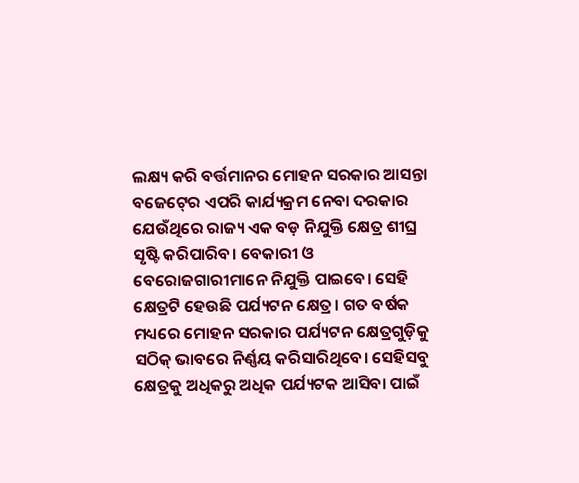ଲକ୍ଷ୍ୟ କରି ବର୍ତ୍ତମାନର ମୋହନ ସରକାର ଆସନ୍ତା ବଜେଟ୍‍ରେ ଏପରି କାର୍ଯ୍ୟକ୍ରମ ନେବା ଦରକାର ଯେଉଁଥିରେ ରାଜ୍ୟ ଏକ ବଡ଼ ନିଯୁକ୍ତି କ୍ଷେତ୍ର ଶୀଘ୍ର ସୃଷ୍ଟି କରିପାରିବ। ବେକାରୀ ଓ ବେରୋଜଗାରୀମାନେ ନିଯୁକ୍ତି ପାଇବେ। ସେହି କ୍ଷେତ୍ରଟି ହେଉଛି ପର୍ଯ୍ୟଟନ କ୍ଷେତ୍ର। ଗତ ବର୍ଷକ ମଧ୍ୟରେ ମୋହନ ସରକାର ପର୍ଯ୍ୟଟନ କ୍ଷେତ୍ରଗୁଡ଼ିକୁ ସଠିକ୍‍ ଭାବରେ ନିର୍ଣ୍ଣୟ କରିସାରିଥିବେ। ସେହିସବୁ କ୍ଷେତ୍ରକୁ ଅଧିକରୁ ଅଧିକ ପର୍ଯ୍ୟଟକ ଆସିବା ପାଇଁ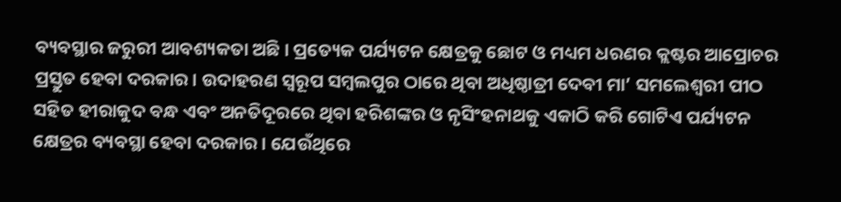ବ୍ୟବସ୍ଥାର ଜରୁରୀ ଆବଶ୍ୟକତା ଅଛି। ପ୍ରତ୍ୟେକ ପର୍ଯ୍ୟଟନ କ୍ଷେତ୍ରକୁ ଛୋଟ ଓ ମଧ୍ୟମ ଧରଣର କ୍ଲଷ୍ଟର ଆପ୍ରୋଚର ପ୍ରସ୍ତୁତ ହେବା ଦରକାର। ଉଦାହରଣ ସ୍ୱରୂପ ସମ୍ବଲପୁର ଠାରେ ଥିବା ଅଧିଷ୍ଠାତ୍ରୀ ଦେବୀ ମା’ ସମଲେଶ୍ୱରୀ ପୀଠ ସହିତ ହୀରାକୁଦ ବନ୍ଧ ଏବଂ ଅନତିଦୂରରେ ଥିବା ହରିଶଙ୍କର ଓ ନୃସିଂହନାଥକୁ ଏକାଠି କରି ଗୋଟିଏ ପର୍ଯ୍ୟଟନ କ୍ଷେତ୍ରର ବ୍ୟବସ୍ଥା ହେବା ଦରକାର। ଯେଉଁଥିରେ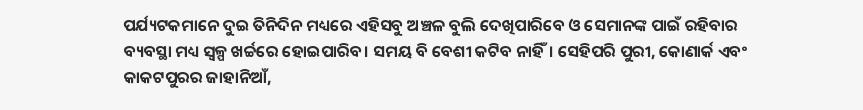ପର୍ଯ୍ୟଟକମାନେ ଦୁଇ ତିନିଦିନ ମଧ୍ୟରେ ଏହିସବୁ ଅଞ୍ଚଳ ବୁଲି ଦେଖିପାରିବେ ଓ ସେମାନଙ୍କ ପାଇଁ ରହିବାର ବ୍ୟବସ୍ଥା ମଧ୍ୟ ସ୍ୱଳ୍ପ ଖର୍ଚ୍ଚରେ ହୋଇପାରିବ। ସମୟ ବି ବେଶୀ କଟିବ ନାହିଁ। ସେହିପରି ପୁରୀ, କୋଣାର୍କ ଏବଂ କାକଟପୁରର ଜାହାନିଆଁ,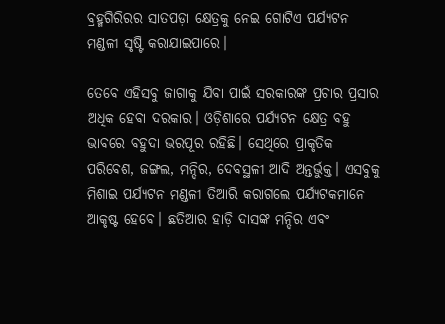ବ୍ରହ୍ମଗିରିରର ସାତପଡ଼ା କ୍ଷେତ୍ରକୁ ନେଇ ଗୋଟିଏ ପର୍ଯ୍ୟଟନ ମଣ୍ଡଳୀ ସୃଷ୍ଟି କରାଯାଇପାରେ।

ତେବେ ଏହିସବୁ ଜାଗାକୁ ଯିବା ପାଇଁ ସରକାରଙ୍କ ପ୍ରଚାର ପ୍ରସାର ଅଧିକ ହେବା ଦରକାର। ଓଡ଼ିଶାରେ ପର୍ଯ୍ୟଟନ କ୍ଷେତ୍ର ବହୁ ଭାବରେ ବହୁଦା ଭରପୂର ରହିଛି। ସେଥିରେ ପ୍ରାକୃତିକ ପରିବେଶ, ଜଙ୍ଗଲ, ମନ୍ଦିର, ଦେବସ୍ଥଳୀ ଆଦି ଅନ୍ତର୍ଭୁକ୍ତ। ଏସବୁକୁ ମିଶାଇ ପର୍ଯ୍ୟଟନ ମଣ୍ଡଳୀ ତିଆରି କରାଗଲେ ପର୍ଯ୍ୟଟକମାନେ ଆକୃଷ୍ଟ ହେବେ। ଛତିଆର ହାଡ଼ି ଦାସଙ୍କ ମନ୍ଦିର ଏବଂ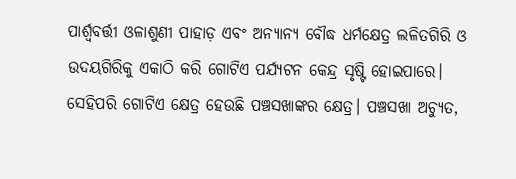ପାର୍ଶ୍ୱବର୍ତ୍ତୀ ଓଳାଶୁଣୀ ପାହାଡ଼ ଏବଂ ଅନ୍ୟାନ୍ୟ ବୌଦ୍ଧ ଧର୍ମକ୍ଷେତ୍ର ଲଳିତଗିରି ଓ ଉଦୟଗିରିକୁ ଏକାଠି କରି ଗୋଟିଏ ପର୍ଯ୍ୟଟନ କେନ୍ଦ୍ର ସୃଷ୍ଟି ହୋଇପାରେ। ସେହିପରି ଗୋଟିଏ କ୍ଷେତ୍ର ହେଉଛି ପଞ୍ଚସଖାଙ୍କର କ୍ଷେତ୍ର। ପଞ୍ଚସଖା ଅଚ୍ୟୁତ,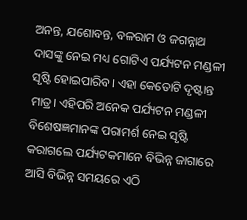ଅନନ୍ତ, ଯଶୋବନ୍ତ, ବଳରାମ ଓ ଜଗନ୍ନାଥ ଦାସଙ୍କୁ ନେଇ ମଧ୍ୟ ଗୋଟିଏ ପର୍ଯ୍ୟଟନ ମଣ୍ଡଳୀ ସୃଷ୍ଟି ହୋଇପାରିବ। ଏହା କେତୋଟି ଦୃଷ୍ଟାନ୍ତ ମାତ୍ର। ଏହିପରି ଅନେକ ପର୍ଯ୍ୟଟନ ମଣ୍ଡଳୀ ବିଶେଷଜ୍ଞମାନଙ୍କ ପରାମର୍ଶ ନେଇ ସୃଷ୍ଟି କରାଗଲେ ପର୍ଯ୍ୟଟକମାନେ ବିଭିନ୍ନ ଜାଗାରେ ଆସି ବିଭିନ୍ନ ସମୟରେ ଏଠି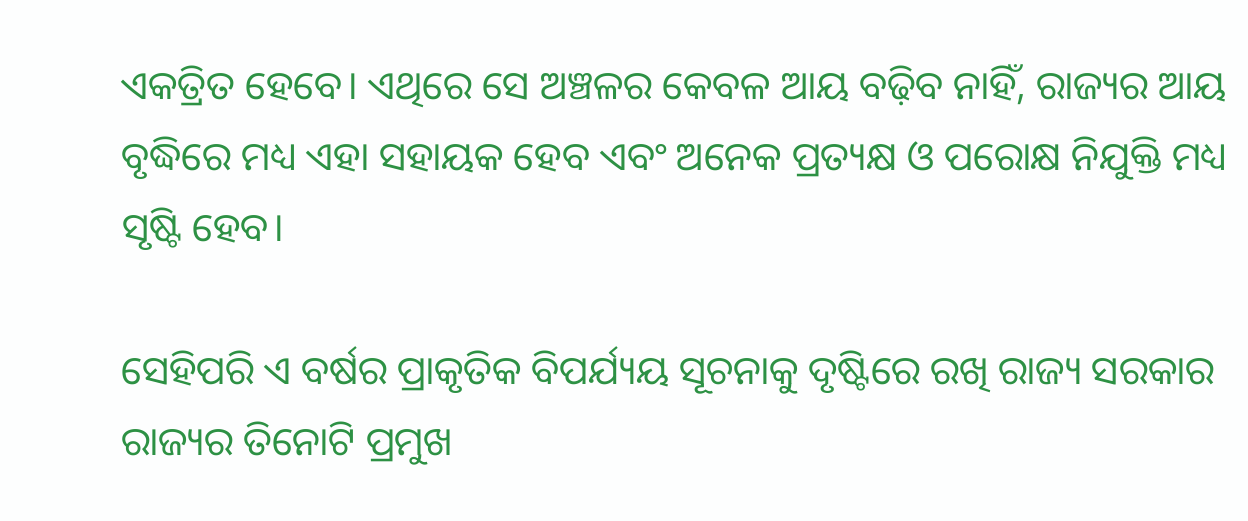ଏକତ୍ରିତ ହେବେ। ଏଥିରେ ସେ ଅଞ୍ଚଳର କେବଳ ଆୟ ବଢ଼ିବ ନାହିଁ, ରାଜ୍ୟର ଆୟ ବୃଦ୍ଧିରେ ମଧ୍ୟ ଏହା ସହାୟକ ହେବ ଏବଂ ଅନେକ ପ୍ରତ୍ୟକ୍ଷ ଓ ପରୋକ୍ଷ ନିଯୁକ୍ତି ମଧ୍ୟ ସୃଷ୍ଟି ହେବ।

ସେହିପରି ଏ ବର୍ଷର ପ୍ରାକୃତିକ ବିପର୍ଯ୍ୟୟ ସୂଚନାକୁ ଦୃଷ୍ଟିରେ ରଖି ରାଜ୍ୟ ସରକାର ରାଜ୍ୟର ତିନୋଟି ପ୍ରମୁଖ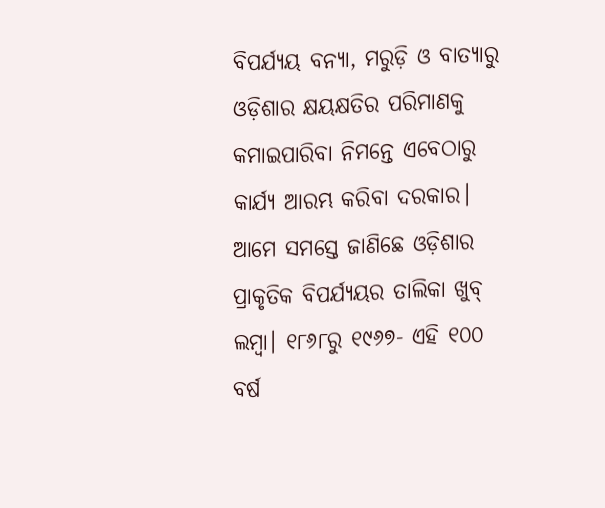ବିପର୍ଯ୍ୟୟ ବନ୍ୟା, ମରୁଡ଼ି ଓ ବାତ୍ୟାରୁ ଓଡ଼ିଶାର କ୍ଷୟକ୍ଷତିର ପରିମାଣକୁ କମାଇପାରିବା ନିମନ୍ତେ ଏବେଠାରୁ କାର୍ଯ୍ୟ ଆରମ୍ଭ କରିବା ଦରକାର। ଆମେ ସମସ୍ତେ ଜାଣିଛେ ଓଡ଼ିଶାର ପ୍ରାକୃତିକ ବିପର୍ଯ୍ୟୟର ତାଲିକା ଖୁବ୍‍ ଲମ୍ବା। ୧୮୬୮ରୁ ୧୯୬୭- ଏହି ୧୦୦ ବର୍ଷ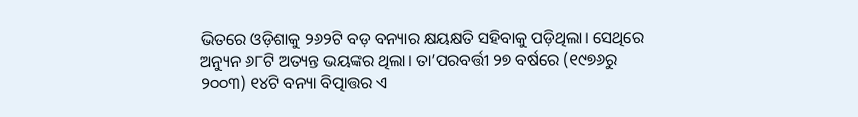ଭିତରେ ଓଡ଼ିଶାକୁ ୨୬୨ଟି ବଡ଼ ବନ୍ୟାର କ୍ଷୟକ୍ଷତି ସହିବାକୁ ପଡ଼ିଥିଲା। ସେଥିରେ ଅନ୍ୟୁନ ୬୮ଟି ଅତ୍ୟନ୍ତ ଭୟଙ୍କର ଥିଲା। ତା’ପରବର୍ତ୍ତୀ ୨୭ ବର୍ଷରେ (୧୯୭୬ରୁ ୨୦୦୩) ୧୪ଟି ବନ୍ୟା ବିତ୍ପାତ୍ତର ଏ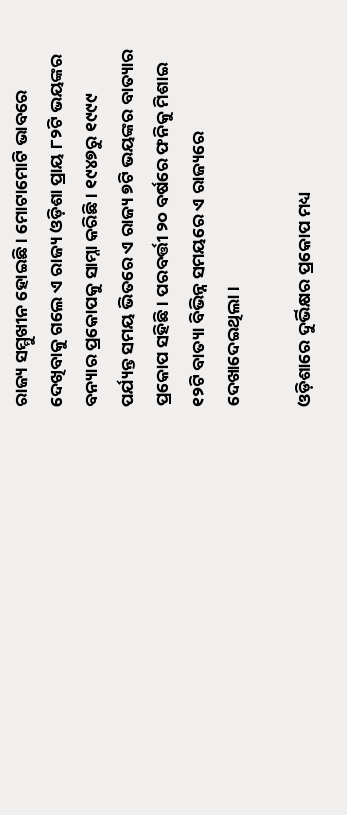ରାଜ୍ୟ ସମ୍ମୁଖୀନ ହୋଇଛି। ମୋଟାମୋଟି ଭାବରେ ଦେଖିବାକୁ ଗଲେ ଏ ରାଜ୍ୟ ଓଡ଼ିଶା ପ୍ରାୟ ୮୨ଟି ଭୟଙ୍କର ବନ୍ୟାର ପ୍ରକୋପକୁ ସାମ୍ନା କରିଛି। ୧୯୪୭ରୁ ୧୯୯୯ ପର୍ଯ୍ୟନ୍ତ ସମୟ ଭିତରେ ଏ ରାଜ୍ୟ ୭ଟି ଭୟଙ୍କର ବାତ୍ୟାର ପ୍ରକୋପ ସହିଛି। ପରବର୍ତ୍ତୀ ୨୦ ବର୍ଷରେ ଫନିକୁ ମିଶାଇ ୧୨ଟି ବାତ୍ୟା ବିଭିନ୍ନ ସମୟରେ ଏ ରାଜ୍ୟରେ ଦେଖାଦେଇଥିଲା।

ଓଡ଼ିଶାରେ ଦୁର୍ଭିକ୍ଷର ପ୍ରକୋପ ମଧ୍ୟ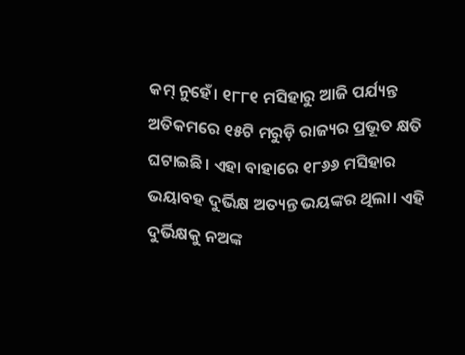କମ୍‍ ନୁହେଁ। ୧୮୮୧ ମସିହାରୁ ଆଜି ପର୍ଯ୍ୟନ୍ତ ଅତିକମରେ ୧୫ଟି ମରୁଡ଼ି ରାଜ୍ୟର ପ୍ରଭୂତ କ୍ଷତି ଘଟାଇଛି। ଏହା ବାହାରେ ୧୮୬୬ ମସିହାର ଭୟାବହ ଦୁର୍ଭିକ୍ଷ ଅତ୍ୟନ୍ତ ଭୟଙ୍କର ଥିଲା। ଏହି ଦୁର୍ଭିକ୍ଷକୁ ନଅଙ୍କ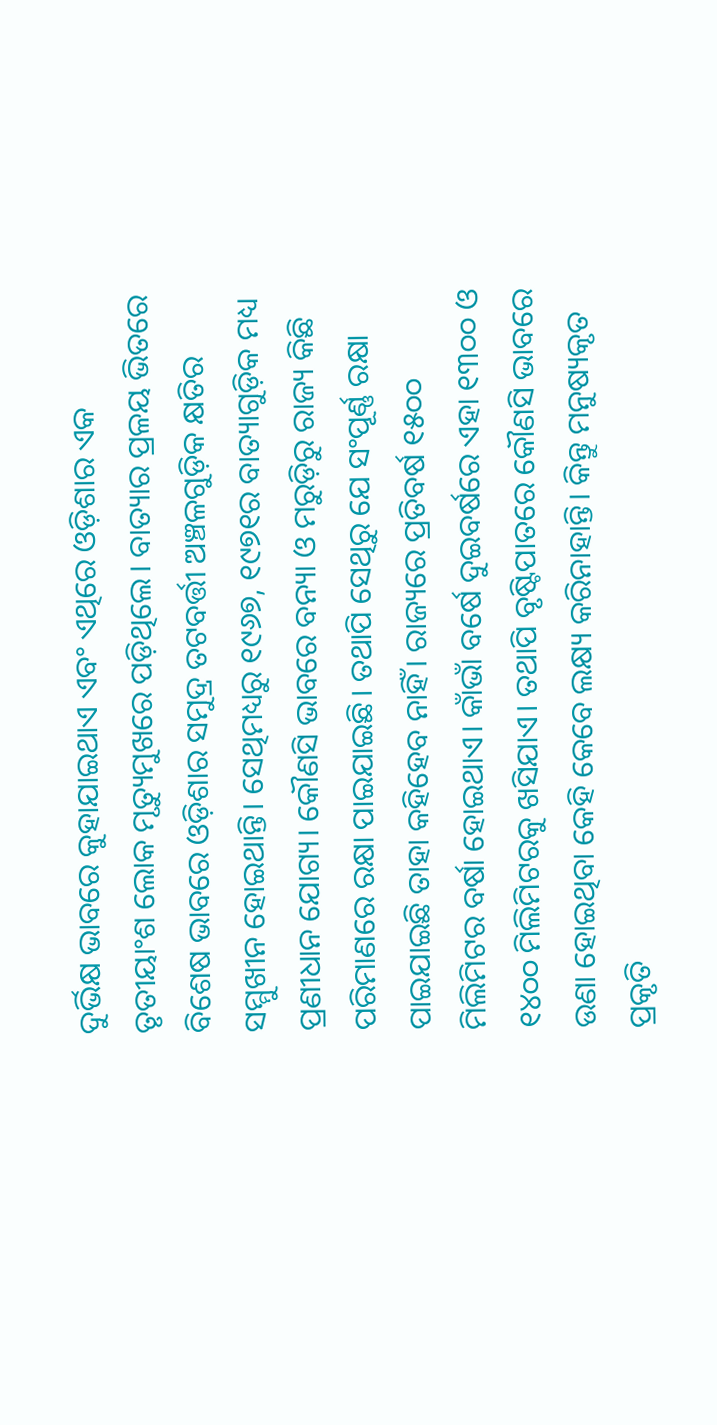ଦୁର୍ଭିକ୍ଷ ଭାବରେ କୁହାଯାଇଥାଏ ଏବଂ ଏଥିରେ ଓଡ଼ିଶାର ଏକ ତୃତୀୟାଂଶ ଲୋକ ମୃତ୍ୟୁମୁଖରେ ପଡ଼ିଥିଲେ। ବାତ୍ୟାର ପ୍ରଳୟ ଭିତରେ ବିଶେଷ ଭାବରେ ଓଡ଼ିଶାର ସମୁଦ୍ର ତଟବର୍ତ୍ତୀ ଅଞ୍ଚଳଗୁଡ଼ିକ କ୍ଷତିର ସମ୍ମୁଖୀନ ହୋଇଥାନ୍ତି। ସେଥିମଧ୍ୟରୁ ୧୯୬୭, ୧୯୭୧ର ବାତ୍ୟାଗୁଡ଼ିକ ମଧ୍ୟ ପ୍ରଣୀଧାନ ଯୋଗ୍ୟ। କୌଣସି ଭାବରେ ବନ୍ୟା ଓ ମରୁଡ଼ିରୁ ରାଜ୍ୟ କିଛି ପରିମାଣରେ ରକ୍ଷା ପାଇଯାଇଛି। ତଥାପି ସେଥିରୁ ଯେ ସଂପୂର୍ଣ୍ଣ ରକ୍ଷା ପାଇଯାଇଛି ତାହା କହିହେବ ନାହିଁ। ରାଜ୍ୟରେ ପ୍ରତିବର୍ଷ ୧୫୦୦ ମିଲିମିଟର ବର୍ଷା ହୋଇଥାଏ। କାଁଭାଁ ବର୍ଷେ ଦୁଇବର୍ଷରେ ଏହା ୧୩୦୦ ଓ ୧୪୦୦ ମିଲିମିଟରକୁ ଖସିଯାଏ। ତଥାପି ବୃଷ୍ଟିପାତରେ କୌଣସି ଭାବରେ ଉଣା ହୋଇଥିବା କେହି କେବେ ଲକ୍ଷ୍ୟ କରିନାହାନ୍ତି। କିନ୍ତୁ ମନୁଷ୍ୟକୃତ ପ୍ରକୃତି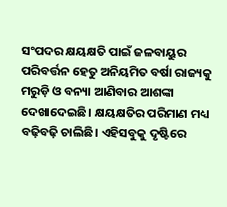ସଂପଦର କ୍ଷୟକ୍ଷତି ପାଇଁ ଜଳବାୟୁର ପରିବର୍ତ୍ତନ ହେତୁ ଅନିୟମିତ ବର୍ଷା ରାଜ୍ୟକୁ ମରୁଡ଼ି ଓ ବନ୍ୟା ଆଣିବାର ଆଶଙ୍କା ଦେଖାଦେଇଛି। କ୍ଷୟକ୍ଷତିର ପରିମାଣ ମଧ୍ୟ ବଢ଼ିବଢ଼ି ଚାଲିଛି। ଏହିସବୁକୁ ଦୃଷ୍ଟିରେ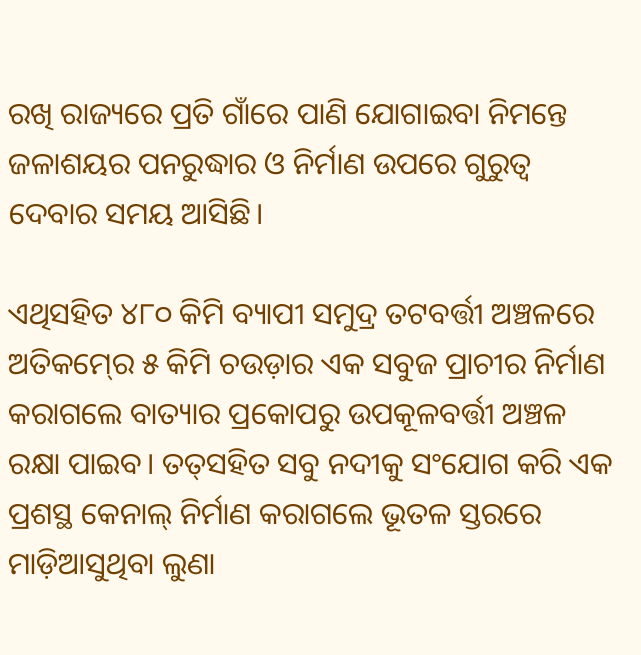ରଖି ରାଜ୍ୟରେ ପ୍ରତି ଗାଁରେ ପାଣି ଯୋଗାଇବା ନିମନ୍ତେ ଜଳାଶୟର ପନରୁଦ୍ଧାର ଓ ନିର୍ମାଣ ଉପରେ ଗୁରୁତ୍ୱ ଦେବାର ସମୟ ଆସିଛି।

ଏଥିସହିତ ୪୮୦ କିମି ବ୍ୟାପୀ ସମୁଦ୍ର ତଟବର୍ତ୍ତୀ ଅଞ୍ଚଳରେ ଅତିକମ୍‍ରେ ୫ କିମି ଚଉଡ଼ାର ଏକ ସବୁଜ ପ୍ରାଚୀର ନିର୍ମାଣ କରାଗଲେ ବାତ୍ୟାର ପ୍ରକୋପରୁ ଉପକୂଳବର୍ତ୍ତୀ ଅଞ୍ଚଳ ରକ୍ଷା ପାଇବ। ତତ୍‍ସହିତ ସବୁ ନଦୀକୁ ସଂଯୋଗ କରି ଏକ ପ୍ରଶସ୍ଥ କେନାଲ୍‍ ନିର୍ମାଣ କରାଗଲେ ଭୂତଳ ସ୍ତରରେ ମାଡ଼ିଆସୁଥିବା ଲୁଣା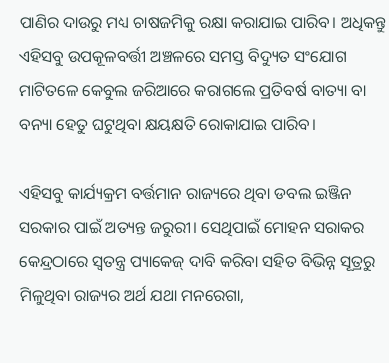ପାଣିର ଦାଉରୁ ମଧ୍ୟ ଚାଷଜମିକୁ ରକ୍ଷା କରାଯାଇ ପାରିବ। ଅଧିକନ୍ତୁ ଏହିସବୁ ଉପକୂଳବର୍ତ୍ତୀ ଅଞ୍ଚଳରେ ସମସ୍ତ ବିଦ୍ୟୁତ ସଂଯୋଗ ମାଟିତଳେ କେବୁଲ ଜରିଆରେ କରାଗଲେ ପ୍ରତିବର୍ଷ ବାତ୍ୟା ବା ବନ୍ୟା ହେତୁ ଘଟୁଥିବା କ୍ଷୟକ୍ଷତି ରୋକାଯାଇ ପାରିବ।

ଏହିସବୁ କାର୍ଯ୍ୟକ୍ରମ ବର୍ତ୍ତମାନ ରାଜ୍ୟରେ ଥିବା ଡବଲ ଇଞ୍ଜିନ ସରକାର ପାଇଁ ଅତ୍ୟନ୍ତ ଜରୁରୀ। ସେଥିପାଇଁ ମୋହନ ସରାକର କେନ୍ଦ୍ରଠାରେ ସ୍ୱତନ୍ତ୍ର ପ୍ୟାକେଜ୍‍ ଦାବି କରିବା ସହିତ ବିଭିନ୍ନ ସୂତ୍ରରୁ ମିଳୁଥିବା ରାଜ୍ୟର ଅର୍ଥ ଯଥା ମନରେଗା,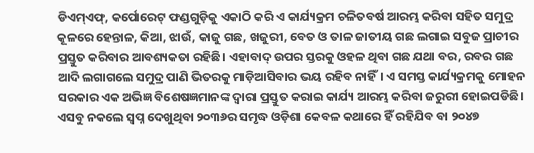ଡିଏମ୍‍ଏଫ୍‍, କର୍ପୋରେଟ୍‍ ଫଣ୍ଡଗୁଡ଼ିକୁ ଏକାଠି କରି ଏ କାର୍ଯ୍ୟକ୍ରମ ଚଳିତବର୍ଷ ଆରମ୍ଭ କରିବା ସହିତ ସମୁଦ୍ର କୂଳରେ ହେନ୍ତାଳ, କିଆ, ଝାଉଁ, କାଜୁ ଗଛ, ଖଜୁରୀ, ବେତ ଓ ତାଳ ଜାତୀୟ ଗଛ ଲଗାଇ ସବୁଜ ପ୍ରାଚୀର ପ୍ରସ୍ତୁତ କରିବାର ଆବଶ୍ୟକତା ରହିଛି। ଏହାବାଦ୍‍ ଉପର ସ୍ତରକୁ ଓହଳ ଥିବା ଗଛ ଯଥା ବର, ରବର ଗଛ ଆଦି ଲଗାଗଲେ ସମୁଦ୍ର ପାଣି ଭିତରକୁ ମାଡ଼ିଆସିବାର ଭୟ ରହିବ ନାହିଁ। ଏ ସମସ୍ତ କାର୍ଯ୍ୟକ୍ରମକୁ ମୋହନ ସରକାର ଏକ ଅଭିଜ୍ଞ ବିଶେଷଜ୍ଞମାନଙ୍କ ଦ୍ୱାରା ପ୍ରସ୍ତୁତ କରାଇ କାର୍ଯ୍ୟ ଆରମ୍ଭ କରିବା ଜରୁରୀ ହୋଇପଡିଛି। ଏସବୁ ନକଲେ ସ୍ୱପ୍ନ ଦେଖୁଥିବା ୨୦୩୬ର ସମୃଦ୍ଧ ଓଡ଼ିଶା କେବଳ କଥାରେ ହିଁ ରହିଯିବ ବା ୨୦୪୭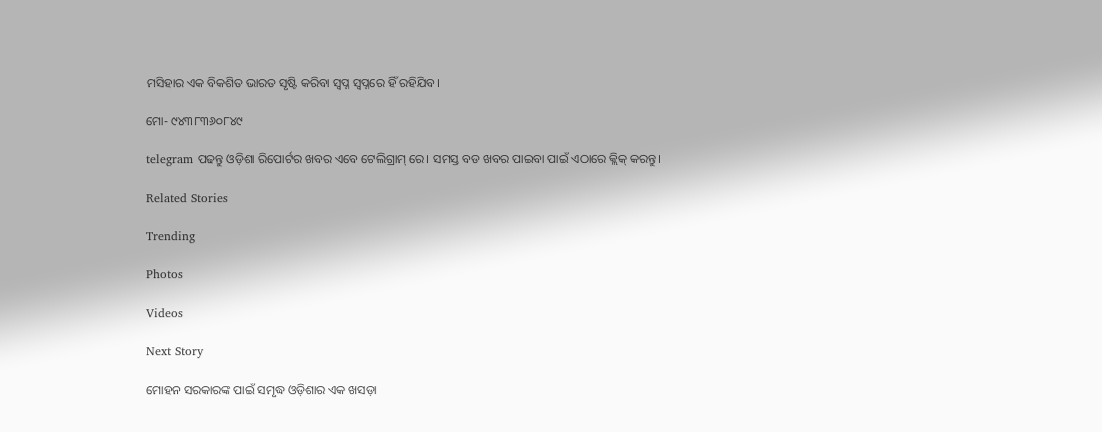ମସିହାର ଏକ ବିକଶିତ ଭାରତ ସୃଷ୍ଟି କରିବା ସ୍ୱପ୍ନ ସ୍ୱପ୍ନରେ ହିଁ ରହିଯିବ।

ମୋ- ୯୪୩୮୩୬୦୮୪୯

telegram ପଢନ୍ତୁ ଓଡ଼ିଶା ରିପୋର୍ଟର ଖବର ଏବେ ଟେଲିଗ୍ରାମ୍ ରେ। ସମସ୍ତ ବଡ ଖବର ପାଇବା ପାଇଁ ଏଠାରେ କ୍ଲିକ୍ କରନ୍ତୁ।

Related Stories

Trending

Photos

Videos

Next Story

ମୋହନ ସରକାରଙ୍କ ପାଇଁ ସମୃଦ୍ଧ ଓଡ଼ିଶାର ଏକ ଖସଡ଼ା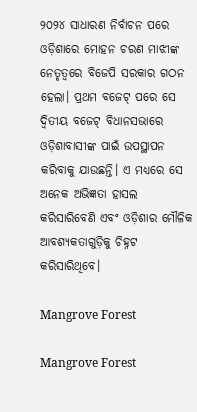୨୦୨୪ ସାଧାରଣ ନିର୍ବାଚନ ପରେ ଓଡ଼ିଶାରେ ମୋହନ ଚରଣ ମାଝୀଙ୍କ ନେତୃତ୍ୱରେ ବିଜେପି ସରକାର ଗଠନ ହେଲା। ପ୍ରଥମ ବଜେଟ୍‍ ପରେ ସେ ଦ୍ୱିତୀୟ ବଜେଟ୍‍ ବିଧାନସଭାରେ ଓଡ଼ିଶାବାସୀଙ୍କ ପାଇଁ ଉପସ୍ଥାପନ କରିବାକୁ ଯାଉଛନ୍ତି। ଏ ମଧ୍ୟରେ ସେ ଅନେକ ଅଭିଜ୍ଞତା ହାସଲ କରିସାରିବେଣି ଏବଂ ଓଡ଼ିଶାର ମୌଳିକ ଆବଶ୍ୟକତାଗୁଡ଼ିକୁ ଚିହ୍ନଟ କରିସାରିଥିବେ।

Mangrove Forest

Mangrove Forest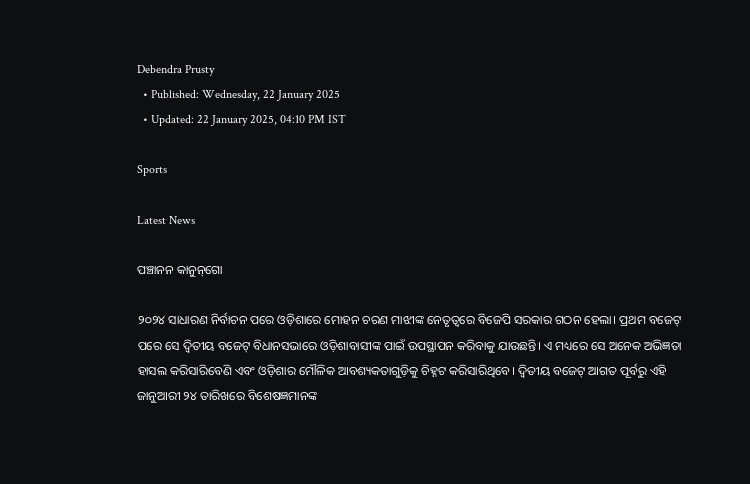Debendra Prusty
  • Published: Wednesday, 22 January 2025
  • Updated: 22 January 2025, 04:10 PM IST

Sports

Latest News

ପଞ୍ଚାନନ କାନୁନ୍‌ଗୋ

୨୦୨୪ ସାଧାରଣ ନିର୍ବାଚନ ପରେ ଓଡ଼ିଶାରେ ମୋହନ ଚରଣ ମାଝୀଙ୍କ ନେତୃତ୍ୱରେ ବିଜେପି ସରକାର ଗଠନ ହେଲା। ପ୍ରଥମ ବଜେଟ୍‍ ପରେ ସେ ଦ୍ୱିତୀୟ ବଜେଟ୍‍ ବିଧାନସଭାରେ ଓଡ଼ିଶାବାସୀଙ୍କ ପାଇଁ ଉପସ୍ଥାପନ କରିବାକୁ ଯାଉଛନ୍ତି। ଏ ମଧ୍ୟରେ ସେ ଅନେକ ଅଭିଜ୍ଞତା ହାସଲ କରିସାରିବେଣି ଏବଂ ଓଡ଼ିଶାର ମୌଳିକ ଆବଶ୍ୟକତାଗୁଡ଼ିକୁ ଚିହ୍ନଟ କରିସାରିଥିବେ। ଦ୍ୱିତୀୟ ବଜେଟ୍‍ ଆଗତ ପୂର୍ବରୁ ଏହି ଜାନୁଆରୀ ୨୪ ତାରିଖରେ ବିଶେଷଜ୍ଞମାନଙ୍କ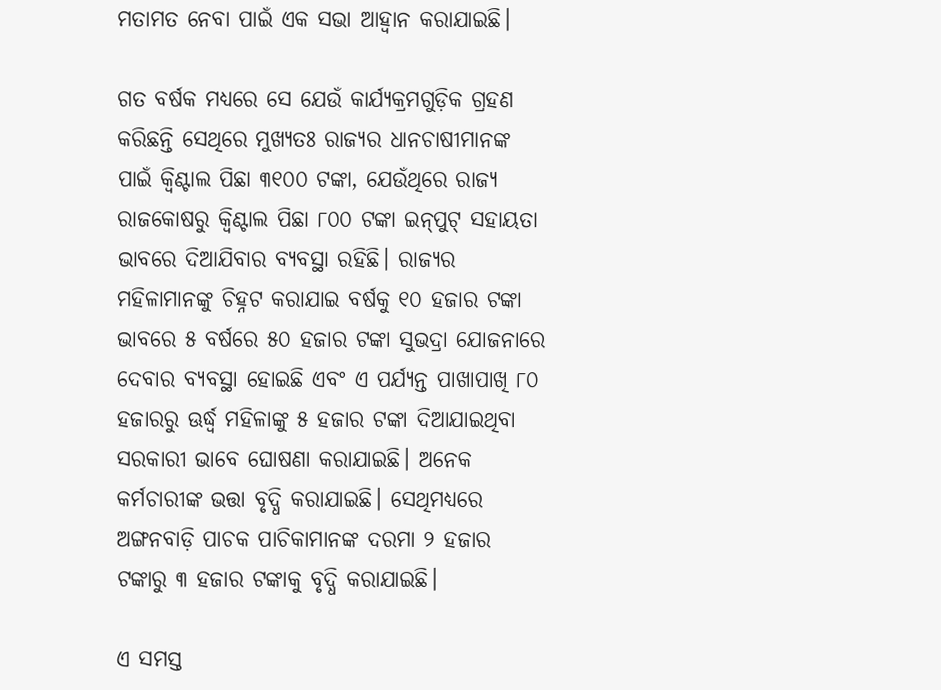ମତାମତ ନେବା ପାଇଁ ଏକ ସଭା ଆହ୍ୱାନ କରାଯାଇଛି।

ଗତ ବର୍ଷକ ମଧ୍ୟରେ ସେ ଯେଉଁ କାର୍ଯ୍ୟକ୍ରମଗୁଡ଼ିକ ଗ୍ରହଣ କରିଛନ୍ତି ସେଥିରେ ମୁଖ୍ୟତଃ ରାଜ୍ୟର ଧାନଚାଷୀମାନଙ୍କ ପାଇଁ କ୍ୱିଣ୍ଟାଲ ପିଛା ୩୧୦୦ ଟଙ୍କା, ଯେଉଁଥିରେ ରାଜ୍ୟ ରାଜକୋଷରୁ କ୍ୱିଣ୍ଟାଲ ପିଛା ୮୦୦ ଟଙ୍କା ଇନ୍‍ପୁଟ୍‍ ସହାୟତା ଭାବରେ ଦିଆଯିବାର ବ୍ୟବସ୍ଥା ରହିଛି। ରାଜ୍ୟର ମହିଳାମାନଙ୍କୁ ଚିହ୍ନଟ କରାଯାଇ ବର୍ଷକୁ ୧୦ ହଜାର ଟଙ୍କା ଭାବରେ ୫ ବର୍ଷରେ ୫୦ ହଜାର ଟଙ୍କା ସୁଭଦ୍ରା ଯୋଜନାରେ ଦେବାର ବ୍ୟବସ୍ଥା ହୋଇଛି ଏବଂ ଏ ପର୍ଯ୍ୟନ୍ତ ପାଖାପାଖି ୮୦ ହଜାରରୁ ଊର୍ଦ୍ଧ୍ୱ ମହିଳାଙ୍କୁ ୫ ହଜାର ଟଙ୍କା ଦିଆଯାଇଥିବା ସରକାରୀ ଭାବେ ଘୋଷଣା କରାଯାଇଛି। ଅନେକ କର୍ମଚାରୀଙ୍କ ଭତ୍ତା ବୃଦ୍ଧି କରାଯାଇଛି। ସେଥିମଧ୍ୟରେ ଅଙ୍ଗନବାଡ଼ି ପାଚକ ପାଚିକାମାନଙ୍କ ଦରମା ୨ ହଜାର ଟଙ୍କାରୁ ୩ ହଜାର ଟଙ୍କାକୁ ବୃଦ୍ଧି କରାଯାଇଛି।

ଏ ସମସ୍ତ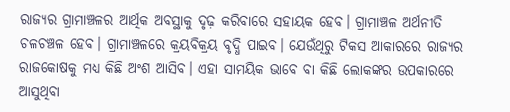ରାଜ୍ୟର ଗ୍ରାମାଞ୍ଚଳର ଆର୍ଥିକ ଅବସ୍ଥାକୁ ଦୃଢ଼ କରିବାରେ ସହାୟକ ହେବ। ଗ୍ରାମାଞ୍ଚଳ ଅର୍ଥନୀତି ଚଳଚଞ୍ଚଳ ହେବ। ଗ୍ରାମାଞ୍ଚଳରେ କ୍ରୟବିକ୍ରୟ ବୃଦ୍ଧି ପାଇବ। ଯେଉଁଥିରୁ ଟିକସ ଆକାରରେ ରାଜ୍ୟର ରାଜକୋଷକୁ ମଧ୍ୟ କିଛି ଅଂଶ ଆସିବ। ଏହା ସାମୟିକ ଭାବେ ବା କିଛି ଲୋକଙ୍କର ଉପକାରରେ ଆସୁଥିବା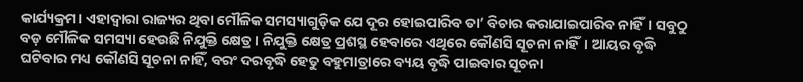କାର୍ଯ୍ୟକ୍ରମ। ଏହାଦ୍ୱାରା ରାଜ୍ୟର ଥିବା ମୌଳିକ ସମସ୍ୟାଗୁଡ଼ିକ ଯେ ଦୂର ହୋଇପାରିବ ତା’ ବିଚାର କରାଯାଇପାରିବ ନାହିଁ। ସବୁଠୁ ବଡ଼ ମୌଳିକ ସମସ୍ୟା ହେଉଛି ନିଯୁକ୍ତି କ୍ଷେତ୍ର। ନିଯୁକ୍ତି କ୍ଷେତ୍ର ପ୍ରଶସ୍ଥ ହେବାରେ ଏଥିରେ କୌଣସି ସୂଚନା ନାହିଁ। ଆୟର ବୃଦ୍ଧି ଘଟିବାର ମଧ୍ୟ କୌଣସି ସୂଚନା ନାହିଁ, ବରଂ ଦରବୃଦ୍ଧି ହେତୁ ବହୁମାତ୍ରାରେ ବ୍ୟୟ ବୃଦ୍ଧି ପାଇବାର ସୂଚନା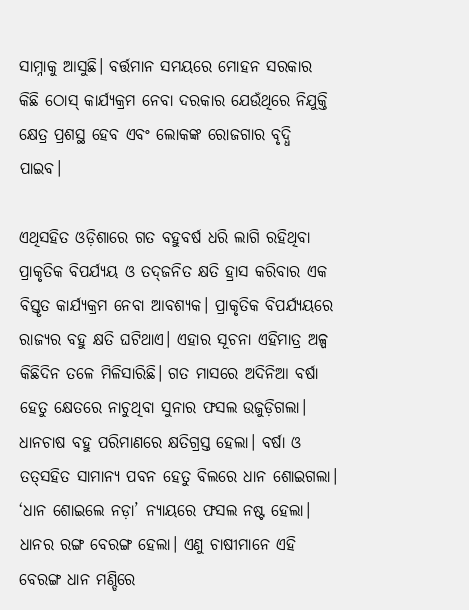ସାମ୍ନାକୁ ଆସୁଛି। ବର୍ତ୍ତମାନ ସମୟରେ ମୋହନ ସରକାର କିଛି ଠୋସ୍‍ କାର୍ଯ୍ୟକ୍ରମ ନେବା ଦରକାର ଯେଉଁଥିରେ ନିଯୁକ୍ତି କ୍ଷେତ୍ର ପ୍ରଶସ୍ଥ ହେବ ଏବଂ ଲୋକଙ୍କ ରୋଜଗାର ବୃଦ୍ଧି ପାଇବ।

ଏଥିସହିତ ଓଡ଼ିଶାରେ ଗତ ବହୁବର୍ଷ ଧରି ଲାଗି ରହିଥିବା ପ୍ରାକୃତିକ ବିପର୍ଯ୍ୟୟ ଓ ତଦ୍‍ଜନିତ କ୍ଷତି ହ୍ରାସ କରିବାର ଏକ ବିସ୍ତୃତ କାର୍ଯ୍ୟକ୍ରମ ନେବା ଆବଶ୍ୟକ। ପ୍ରାକୃତିକ ବିପର୍ଯ୍ୟୟରେ ରାଜ୍ୟର ବହୁ କ୍ଷତି ଘଟିଥାଏ। ଏହାର ସୂଚନା ଏହିମାତ୍ର ଅଳ୍ପ କିଛିଦିନ ତଳେ ମିଳିସାରିଛି। ଗତ ମାସରେ ଅଦିନିଆ ବର୍ଷା ହେତୁ କ୍ଷେତରେ ନାଚୁଥିବା ସୁନାର ଫସଲ ଉଜୁଡ଼ିଗଲା। ଧାନଚାଷ ବହୁ ପରିମାଣରେ କ୍ଷତିଗ୍ରସ୍ତ ହେଲା। ବର୍ଷା ଓ ତତ୍‍ସହିତ ସାମାନ୍ୟ ପବନ ହେତୁ ବିଲରେ ଧାନ ଶୋଇଗଲା। ‘ଧାନ ଶୋଇଲେ ନଡ଼ା’ ନ୍ୟାୟରେ ଫସଲ ନଷ୍ଟ ହେଲା। ଧାନର ରଙ୍ଗ ବେରଙ୍ଗ ହେଲା। ଏଣୁ ଚାଷୀମାନେ ଏହି ବେରଙ୍ଗ ଧାନ ମଣ୍ଡିରେ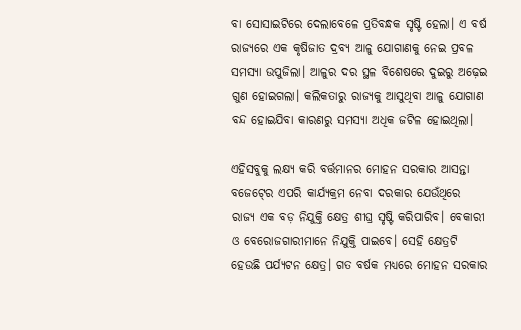ବା ସୋସାଇଟିରେ ଦେଲାବେଳେ ପ୍ରତିବନ୍ଧକ ସୃଷ୍ଟି ହେଲା। ଏ ବର୍ଷ ରାଜ୍ୟରେ ଏକ କୃଷିଜାତ ଦ୍ରବ୍ୟ ଆଳୁ ଯୋଗାଣକୁ ନେଇ ପ୍ରବଳ ସମସ୍ୟା ଉପୁଜିଲା। ଆଳୁର ଦର ସ୍ଥଳ ବିଶେଷରେ ଦୁଇରୁ ଅଢ଼େଇ ଗୁଣ ହୋଇଗଲା। କଲିକତାରୁ ରାଜ୍ୟକୁ ଆସୁଥିବା ଆଳୁ ଯୋଗାଣ ବନ୍ଦ ହୋଇଯିବା କାରଣରୁ ସମସ୍ୟା ଅଧିକ ଜଟିଳ ହୋଇଥିଲା।

ଏହିସବୁକୁ ଲକ୍ଷ୍ୟ କରି ବର୍ତ୍ତମାନର ମୋହନ ସରକାର ଆସନ୍ତା ବଜେଟ୍‍ରେ ଏପରି କାର୍ଯ୍ୟକ୍ରମ ନେବା ଦରକାର ଯେଉଁଥିରେ ରାଜ୍ୟ ଏକ ବଡ଼ ନିଯୁକ୍ତି କ୍ଷେତ୍ର ଶୀଘ୍ର ସୃଷ୍ଟି କରିପାରିବ। ବେକାରୀ ଓ ବେରୋଜଗାରୀମାନେ ନିଯୁକ୍ତି ପାଇବେ। ସେହି କ୍ଷେତ୍ରଟି ହେଉଛି ପର୍ଯ୍ୟଟନ କ୍ଷେତ୍ର। ଗତ ବର୍ଷକ ମଧ୍ୟରେ ମୋହନ ସରକାର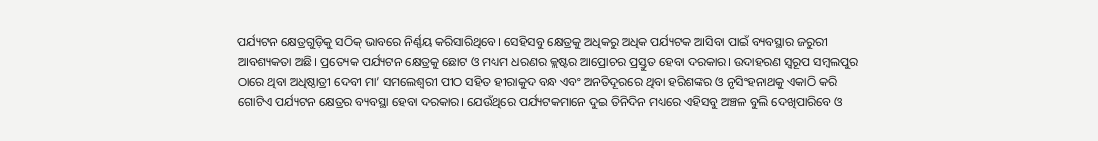ପର୍ଯ୍ୟଟନ କ୍ଷେତ୍ରଗୁଡ଼ିକୁ ସଠିକ୍‍ ଭାବରେ ନିର୍ଣ୍ଣୟ କରିସାରିଥିବେ। ସେହିସବୁ କ୍ଷେତ୍ରକୁ ଅଧିକରୁ ଅଧିକ ପର୍ଯ୍ୟଟକ ଆସିବା ପାଇଁ ବ୍ୟବସ୍ଥାର ଜରୁରୀ ଆବଶ୍ୟକତା ଅଛି। ପ୍ରତ୍ୟେକ ପର୍ଯ୍ୟଟନ କ୍ଷେତ୍ରକୁ ଛୋଟ ଓ ମଧ୍ୟମ ଧରଣର କ୍ଲଷ୍ଟର ଆପ୍ରୋଚର ପ୍ରସ୍ତୁତ ହେବା ଦରକାର। ଉଦାହରଣ ସ୍ୱରୂପ ସମ୍ବଲପୁର ଠାରେ ଥିବା ଅଧିଷ୍ଠାତ୍ରୀ ଦେବୀ ମା’ ସମଲେଶ୍ୱରୀ ପୀଠ ସହିତ ହୀରାକୁଦ ବନ୍ଧ ଏବଂ ଅନତିଦୂରରେ ଥିବା ହରିଶଙ୍କର ଓ ନୃସିଂହନାଥକୁ ଏକାଠି କରି ଗୋଟିଏ ପର୍ଯ୍ୟଟନ କ୍ଷେତ୍ରର ବ୍ୟବସ୍ଥା ହେବା ଦରକାର। ଯେଉଁଥିରେ ପର୍ଯ୍ୟଟକମାନେ ଦୁଇ ତିନିଦିନ ମଧ୍ୟରେ ଏହିସବୁ ଅଞ୍ଚଳ ବୁଲି ଦେଖିପାରିବେ ଓ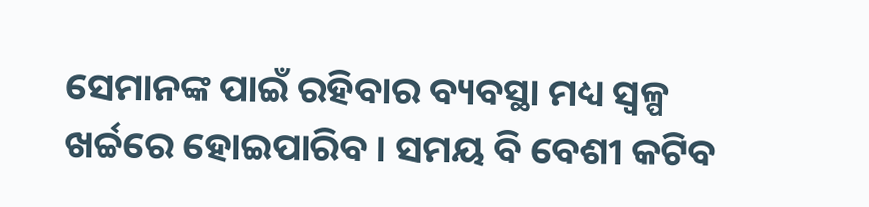ସେମାନଙ୍କ ପାଇଁ ରହିବାର ବ୍ୟବସ୍ଥା ମଧ୍ୟ ସ୍ୱଳ୍ପ ଖର୍ଚ୍ଚରେ ହୋଇପାରିବ। ସମୟ ବି ବେଶୀ କଟିବ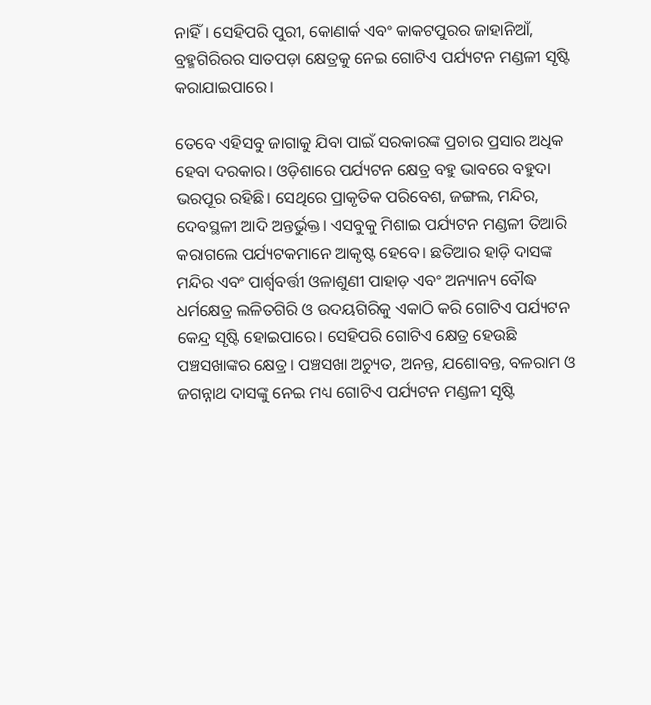ନାହିଁ। ସେହିପରି ପୁରୀ, କୋଣାର୍କ ଏବଂ କାକଟପୁରର ଜାହାନିଆଁ, ବ୍ରହ୍ମଗିରିରର ସାତପଡ଼ା କ୍ଷେତ୍ରକୁ ନେଇ ଗୋଟିଏ ପର୍ଯ୍ୟଟନ ମଣ୍ଡଳୀ ସୃଷ୍ଟି କରାଯାଇପାରେ।

ତେବେ ଏହିସବୁ ଜାଗାକୁ ଯିବା ପାଇଁ ସରକାରଙ୍କ ପ୍ରଚାର ପ୍ରସାର ଅଧିକ ହେବା ଦରକାର। ଓଡ଼ିଶାରେ ପର୍ଯ୍ୟଟନ କ୍ଷେତ୍ର ବହୁ ଭାବରେ ବହୁଦା ଭରପୂର ରହିଛି। ସେଥିରେ ପ୍ରାକୃତିକ ପରିବେଶ, ଜଙ୍ଗଲ, ମନ୍ଦିର, ଦେବସ୍ଥଳୀ ଆଦି ଅନ୍ତର୍ଭୁକ୍ତ। ଏସବୁକୁ ମିଶାଇ ପର୍ଯ୍ୟଟନ ମଣ୍ଡଳୀ ତିଆରି କରାଗଲେ ପର୍ଯ୍ୟଟକମାନେ ଆକୃଷ୍ଟ ହେବେ। ଛତିଆର ହାଡ଼ି ଦାସଙ୍କ ମନ୍ଦିର ଏବଂ ପାର୍ଶ୍ୱବର୍ତ୍ତୀ ଓଳାଶୁଣୀ ପାହାଡ଼ ଏବଂ ଅନ୍ୟାନ୍ୟ ବୌଦ୍ଧ ଧର୍ମକ୍ଷେତ୍ର ଲଳିତଗିରି ଓ ଉଦୟଗିରିକୁ ଏକାଠି କରି ଗୋଟିଏ ପର୍ଯ୍ୟଟନ କେନ୍ଦ୍ର ସୃଷ୍ଟି ହୋଇପାରେ। ସେହିପରି ଗୋଟିଏ କ୍ଷେତ୍ର ହେଉଛି ପଞ୍ଚସଖାଙ୍କର କ୍ଷେତ୍ର। ପଞ୍ଚସଖା ଅଚ୍ୟୁତ, ଅନନ୍ତ, ଯଶୋବନ୍ତ, ବଳରାମ ଓ ଜଗନ୍ନାଥ ଦାସଙ୍କୁ ନେଇ ମଧ୍ୟ ଗୋଟିଏ ପର୍ଯ୍ୟଟନ ମଣ୍ଡଳୀ ସୃଷ୍ଟି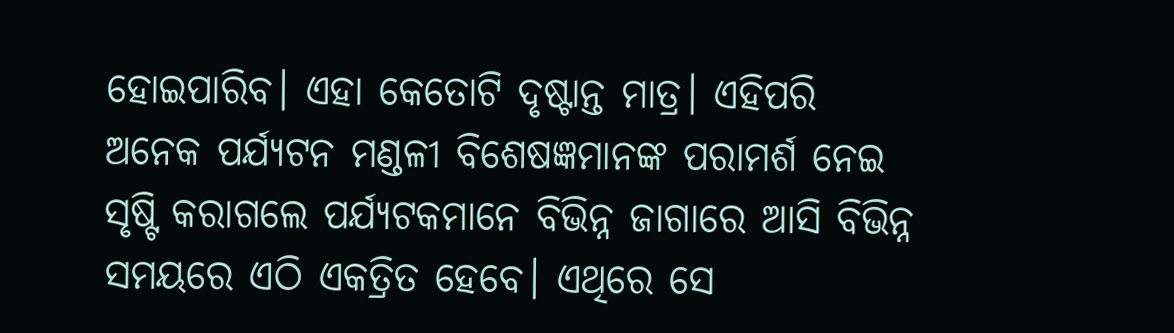ହୋଇପାରିବ। ଏହା କେତୋଟି ଦୃଷ୍ଟାନ୍ତ ମାତ୍ର। ଏହିପରି ଅନେକ ପର୍ଯ୍ୟଟନ ମଣ୍ଡଳୀ ବିଶେଷଜ୍ଞମାନଙ୍କ ପରାମର୍ଶ ନେଇ ସୃଷ୍ଟି କରାଗଲେ ପର୍ଯ୍ୟଟକମାନେ ବିଭିନ୍ନ ଜାଗାରେ ଆସି ବିଭିନ୍ନ ସମୟରେ ଏଠି ଏକତ୍ରିତ ହେବେ। ଏଥିରେ ସେ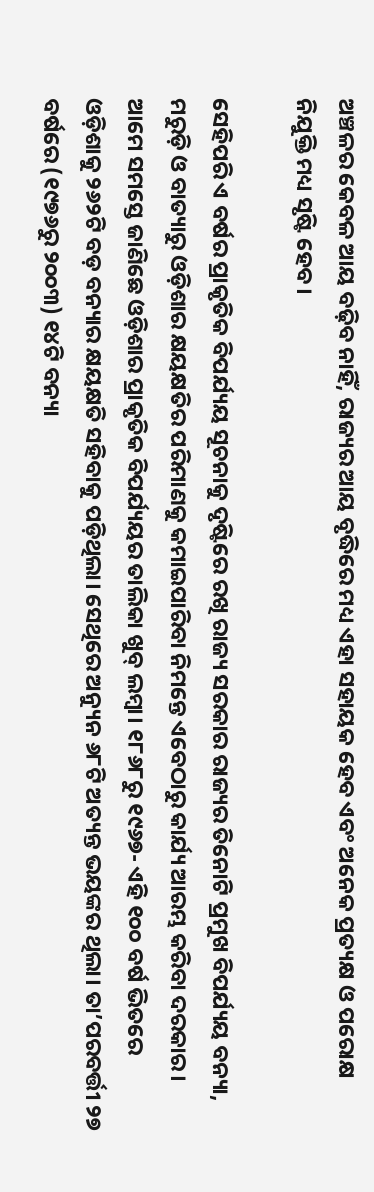ଅଞ୍ଚଳର କେବଳ ଆୟ ବଢ଼ିବ ନାହିଁ, ରାଜ୍ୟର ଆୟ ବୃଦ୍ଧିରେ ମଧ୍ୟ ଏହା ସହାୟକ ହେବ ଏବଂ ଅନେକ ପ୍ରତ୍ୟକ୍ଷ ଓ ପରୋକ୍ଷ ନିଯୁକ୍ତି ମଧ୍ୟ ସୃଷ୍ଟି ହେବ।

ସେହିପରି ଏ ବର୍ଷର ପ୍ରାକୃତିକ ବିପର୍ଯ୍ୟୟ ସୂଚନାକୁ ଦୃଷ୍ଟିରେ ରଖି ରାଜ୍ୟ ସରକାର ରାଜ୍ୟର ତିନୋଟି ପ୍ରମୁଖ ବିପର୍ଯ୍ୟୟ ବନ୍ୟା, ମରୁଡ଼ି ଓ ବାତ୍ୟାରୁ ଓଡ଼ିଶାର କ୍ଷୟକ୍ଷତିର ପରିମାଣକୁ କମାଇପାରିବା ନିମନ୍ତେ ଏବେଠାରୁ କାର୍ଯ୍ୟ ଆରମ୍ଭ କରିବା ଦରକାର। ଆମେ ସମସ୍ତେ ଜାଣିଛେ ଓଡ଼ିଶାର ପ୍ରାକୃତିକ ବିପର୍ଯ୍ୟୟର ତାଲିକା ଖୁବ୍‍ ଲମ୍ବା। ୧୮୬୮ରୁ ୧୯୬୭- ଏହି ୧୦୦ ବର୍ଷ ଭିତରେ ଓଡ଼ିଶାକୁ ୨୬୨ଟି ବଡ଼ ବନ୍ୟାର କ୍ଷୟକ୍ଷତି ସହିବାକୁ ପଡ଼ିଥିଲା। ସେଥିରେ ଅନ୍ୟୁନ ୬୮ଟି ଅତ୍ୟନ୍ତ ଭୟଙ୍କର ଥିଲା। ତା’ପରବର୍ତ୍ତୀ ୨୭ ବର୍ଷରେ (୧୯୭୬ରୁ ୨୦୦୩) ୧୪ଟି ବନ୍ୟା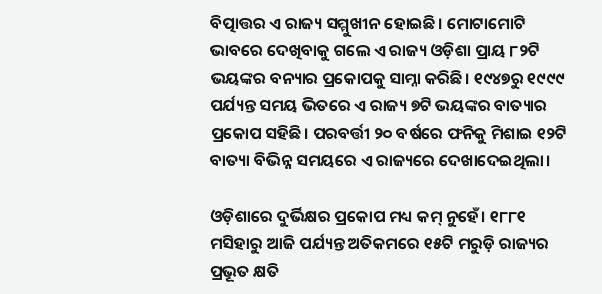ବିତ୍ପାତ୍ତର ଏ ରାଜ୍ୟ ସମ୍ମୁଖୀନ ହୋଇଛି। ମୋଟାମୋଟି ଭାବରେ ଦେଖିବାକୁ ଗଲେ ଏ ରାଜ୍ୟ ଓଡ଼ିଶା ପ୍ରାୟ ୮୨ଟି ଭୟଙ୍କର ବନ୍ୟାର ପ୍ରକୋପକୁ ସାମ୍ନା କରିଛି। ୧୯୪୭ରୁ ୧୯୯୯ ପର୍ଯ୍ୟନ୍ତ ସମୟ ଭିତରେ ଏ ରାଜ୍ୟ ୭ଟି ଭୟଙ୍କର ବାତ୍ୟାର ପ୍ରକୋପ ସହିଛି। ପରବର୍ତ୍ତୀ ୨୦ ବର୍ଷରେ ଫନିକୁ ମିଶାଇ ୧୨ଟି ବାତ୍ୟା ବିଭିନ୍ନ ସମୟରେ ଏ ରାଜ୍ୟରେ ଦେଖାଦେଇଥିଲା।

ଓଡ଼ିଶାରେ ଦୁର୍ଭିକ୍ଷର ପ୍ରକୋପ ମଧ୍ୟ କମ୍‍ ନୁହେଁ। ୧୮୮୧ ମସିହାରୁ ଆଜି ପର୍ଯ୍ୟନ୍ତ ଅତିକମରେ ୧୫ଟି ମରୁଡ଼ି ରାଜ୍ୟର ପ୍ରଭୂତ କ୍ଷତି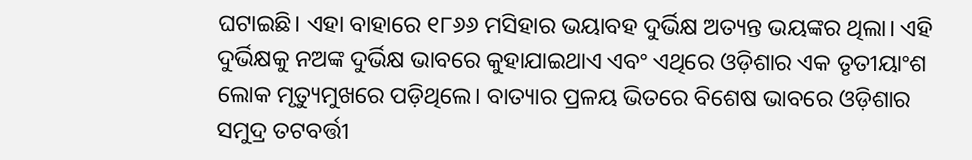ଘଟାଇଛି। ଏହା ବାହାରେ ୧୮୬୬ ମସିହାର ଭୟାବହ ଦୁର୍ଭିକ୍ଷ ଅତ୍ୟନ୍ତ ଭୟଙ୍କର ଥିଲା। ଏହି ଦୁର୍ଭିକ୍ଷକୁ ନଅଙ୍କ ଦୁର୍ଭିକ୍ଷ ଭାବରେ କୁହାଯାଇଥାଏ ଏବଂ ଏଥିରେ ଓଡ଼ିଶାର ଏକ ତୃତୀୟାଂଶ ଲୋକ ମୃତ୍ୟୁମୁଖରେ ପଡ଼ିଥିଲେ। ବାତ୍ୟାର ପ୍ରଳୟ ଭିତରେ ବିଶେଷ ଭାବରେ ଓଡ଼ିଶାର ସମୁଦ୍ର ତଟବର୍ତ୍ତୀ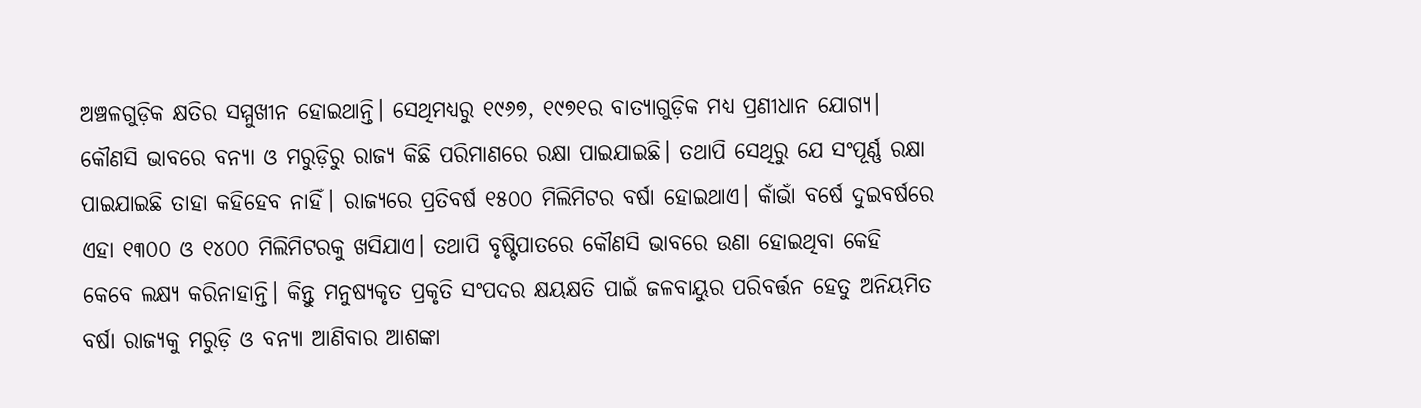ଅଞ୍ଚଳଗୁଡ଼ିକ କ୍ଷତିର ସମ୍ମୁଖୀନ ହୋଇଥାନ୍ତି। ସେଥିମଧ୍ୟରୁ ୧୯୬୭, ୧୯୭୧ର ବାତ୍ୟାଗୁଡ଼ିକ ମଧ୍ୟ ପ୍ରଣୀଧାନ ଯୋଗ୍ୟ। କୌଣସି ଭାବରେ ବନ୍ୟା ଓ ମରୁଡ଼ିରୁ ରାଜ୍ୟ କିଛି ପରିମାଣରେ ରକ୍ଷା ପାଇଯାଇଛି। ତଥାପି ସେଥିରୁ ଯେ ସଂପୂର୍ଣ୍ଣ ରକ୍ଷା ପାଇଯାଇଛି ତାହା କହିହେବ ନାହିଁ। ରାଜ୍ୟରେ ପ୍ରତିବର୍ଷ ୧୫୦୦ ମିଲିମିଟର ବର୍ଷା ହୋଇଥାଏ। କାଁଭାଁ ବର୍ଷେ ଦୁଇବର୍ଷରେ ଏହା ୧୩୦୦ ଓ ୧୪୦୦ ମିଲିମିଟରକୁ ଖସିଯାଏ। ତଥାପି ବୃଷ୍ଟିପାତରେ କୌଣସି ଭାବରେ ଉଣା ହୋଇଥିବା କେହି କେବେ ଲକ୍ଷ୍ୟ କରିନାହାନ୍ତି। କିନ୍ତୁ ମନୁଷ୍ୟକୃତ ପ୍ରକୃତି ସଂପଦର କ୍ଷୟକ୍ଷତି ପାଇଁ ଜଳବାୟୁର ପରିବର୍ତ୍ତନ ହେତୁ ଅନିୟମିତ ବର୍ଷା ରାଜ୍ୟକୁ ମରୁଡ଼ି ଓ ବନ୍ୟା ଆଣିବାର ଆଶଙ୍କା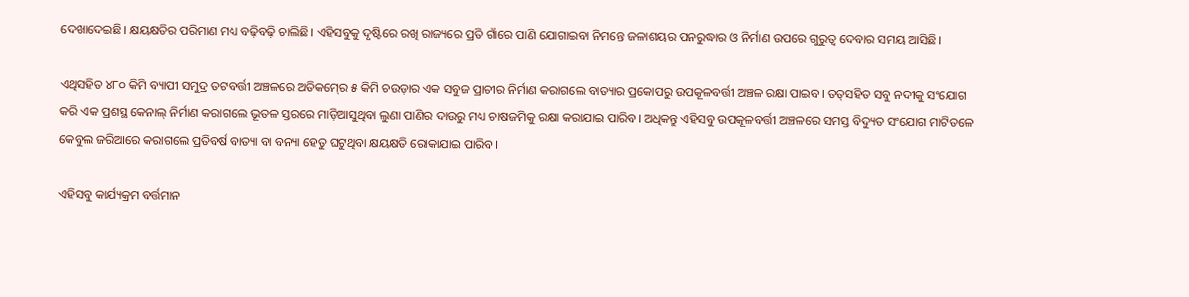ଦେଖାଦେଇଛି। କ୍ଷୟକ୍ଷତିର ପରିମାଣ ମଧ୍ୟ ବଢ଼ିବଢ଼ି ଚାଲିଛି। ଏହିସବୁକୁ ଦୃଷ୍ଟିରେ ରଖି ରାଜ୍ୟରେ ପ୍ରତି ଗାଁରେ ପାଣି ଯୋଗାଇବା ନିମନ୍ତେ ଜଳାଶୟର ପନରୁଦ୍ଧାର ଓ ନିର୍ମାଣ ଉପରେ ଗୁରୁତ୍ୱ ଦେବାର ସମୟ ଆସିଛି।

ଏଥିସହିତ ୪୮୦ କିମି ବ୍ୟାପୀ ସମୁଦ୍ର ତଟବର୍ତ୍ତୀ ଅଞ୍ଚଳରେ ଅତିକମ୍‍ରେ ୫ କିମି ଚଉଡ଼ାର ଏକ ସବୁଜ ପ୍ରାଚୀର ନିର୍ମାଣ କରାଗଲେ ବାତ୍ୟାର ପ୍ରକୋପରୁ ଉପକୂଳବର୍ତ୍ତୀ ଅଞ୍ଚଳ ରକ୍ଷା ପାଇବ। ତତ୍‍ସହିତ ସବୁ ନଦୀକୁ ସଂଯୋଗ କରି ଏକ ପ୍ରଶସ୍ଥ କେନାଲ୍‍ ନିର୍ମାଣ କରାଗଲେ ଭୂତଳ ସ୍ତରରେ ମାଡ଼ିଆସୁଥିବା ଲୁଣା ପାଣିର ଦାଉରୁ ମଧ୍ୟ ଚାଷଜମିକୁ ରକ୍ଷା କରାଯାଇ ପାରିବ। ଅଧିକନ୍ତୁ ଏହିସବୁ ଉପକୂଳବର୍ତ୍ତୀ ଅଞ୍ଚଳରେ ସମସ୍ତ ବିଦ୍ୟୁତ ସଂଯୋଗ ମାଟିତଳେ କେବୁଲ ଜରିଆରେ କରାଗଲେ ପ୍ରତିବର୍ଷ ବାତ୍ୟା ବା ବନ୍ୟା ହେତୁ ଘଟୁଥିବା କ୍ଷୟକ୍ଷତି ରୋକାଯାଇ ପାରିବ।

ଏହିସବୁ କାର୍ଯ୍ୟକ୍ରମ ବର୍ତ୍ତମାନ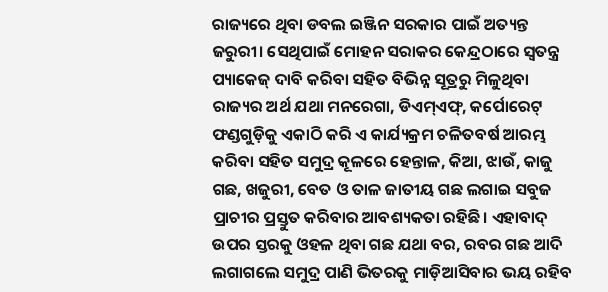ରାଜ୍ୟରେ ଥିବା ଡବଲ ଇଞ୍ଜିନ ସରକାର ପାଇଁ ଅତ୍ୟନ୍ତ ଜରୁରୀ। ସେଥିପାଇଁ ମୋହନ ସରାକର କେନ୍ଦ୍ରଠାରେ ସ୍ୱତନ୍ତ୍ର ପ୍ୟାକେଜ୍‍ ଦାବି କରିବା ସହିତ ବିଭିନ୍ନ ସୂତ୍ରରୁ ମିଳୁଥିବା ରାଜ୍ୟର ଅର୍ଥ ଯଥା ମନରେଗା, ଡିଏମ୍‍ଏଫ୍‍, କର୍ପୋରେଟ୍‍ ଫଣ୍ଡଗୁଡ଼ିକୁ ଏକାଠି କରି ଏ କାର୍ଯ୍ୟକ୍ରମ ଚଳିତବର୍ଷ ଆରମ୍ଭ କରିବା ସହିତ ସମୁଦ୍ର କୂଳରେ ହେନ୍ତାଳ, କିଆ, ଝାଉଁ, କାଜୁ ଗଛ, ଖଜୁରୀ, ବେତ ଓ ତାଳ ଜାତୀୟ ଗଛ ଲଗାଇ ସବୁଜ ପ୍ରାଚୀର ପ୍ରସ୍ତୁତ କରିବାର ଆବଶ୍ୟକତା ରହିଛି। ଏହାବାଦ୍‍ ଉପର ସ୍ତରକୁ ଓହଳ ଥିବା ଗଛ ଯଥା ବର, ରବର ଗଛ ଆଦି ଲଗାଗଲେ ସମୁଦ୍ର ପାଣି ଭିତରକୁ ମାଡ଼ିଆସିବାର ଭୟ ରହିବ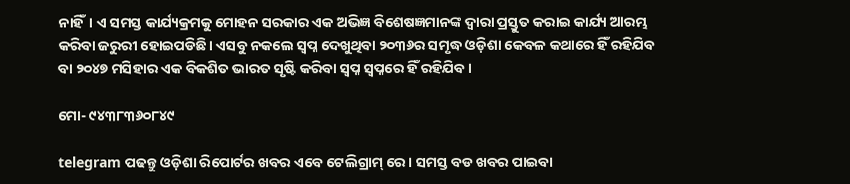ନାହିଁ। ଏ ସମସ୍ତ କାର୍ଯ୍ୟକ୍ରମକୁ ମୋହନ ସରକାର ଏକ ଅଭିଜ୍ଞ ବିଶେଷଜ୍ଞମାନଙ୍କ ଦ୍ୱାରା ପ୍ରସ୍ତୁତ କରାଇ କାର୍ଯ୍ୟ ଆରମ୍ଭ କରିବା ଜରୁରୀ ହୋଇପଡିଛି। ଏସବୁ ନକଲେ ସ୍ୱପ୍ନ ଦେଖୁଥିବା ୨୦୩୬ର ସମୃଦ୍ଧ ଓଡ଼ିଶା କେବଳ କଥାରେ ହିଁ ରହିଯିବ ବା ୨୦୪୭ ମସିହାର ଏକ ବିକଶିତ ଭାରତ ସୃଷ୍ଟି କରିବା ସ୍ୱପ୍ନ ସ୍ୱପ୍ନରେ ହିଁ ରହିଯିବ।

ମୋ- ୯୪୩୮୩୬୦୮୪୯

telegram ପଢନ୍ତୁ ଓଡ଼ିଶା ରିପୋର୍ଟର ଖବର ଏବେ ଟେଲିଗ୍ରାମ୍ ରେ। ସମସ୍ତ ବଡ ଖବର ପାଇବା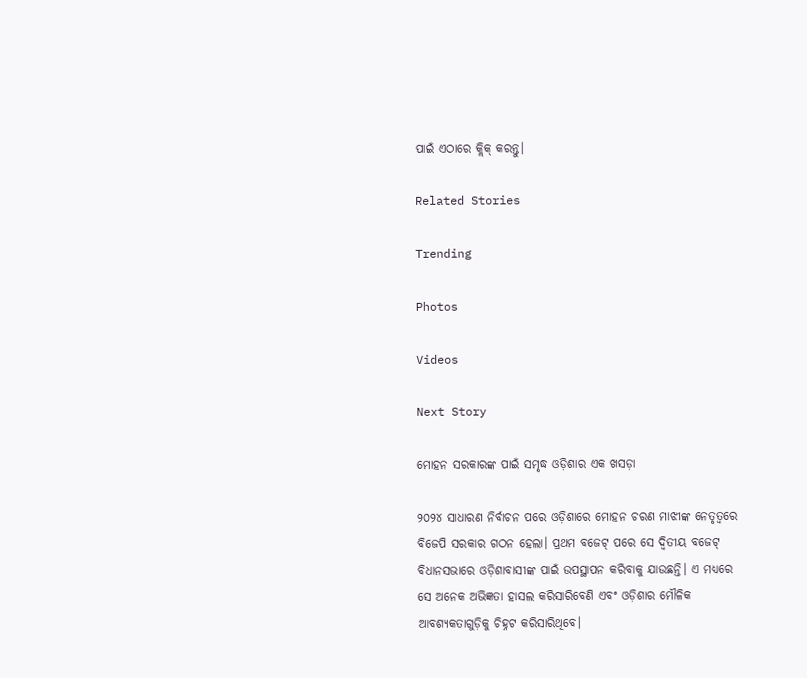ପାଇଁ ଏଠାରେ କ୍ଲିକ୍ କରନ୍ତୁ।

Related Stories

Trending

Photos

Videos

Next Story

ମୋହନ ସରକାରଙ୍କ ପାଇଁ ସମୃଦ୍ଧ ଓଡ଼ିଶାର ଏକ ଖସଡ଼ା

୨୦୨୪ ସାଧାରଣ ନିର୍ବାଚନ ପରେ ଓଡ଼ିଶାରେ ମୋହନ ଚରଣ ମାଝୀଙ୍କ ନେତୃତ୍ୱରେ ବିଜେପି ସରକାର ଗଠନ ହେଲା। ପ୍ରଥମ ବଜେଟ୍‍ ପରେ ସେ ଦ୍ୱିତୀୟ ବଜେଟ୍‍ ବିଧାନସଭାରେ ଓଡ଼ିଶାବାସୀଙ୍କ ପାଇଁ ଉପସ୍ଥାପନ କରିବାକୁ ଯାଉଛନ୍ତି। ଏ ମଧ୍ୟରେ ସେ ଅନେକ ଅଭିଜ୍ଞତା ହାସଲ କରିସାରିବେଣି ଏବଂ ଓଡ଼ିଶାର ମୌଳିକ ଆବଶ୍ୟକତାଗୁଡ଼ିକୁ ଚିହ୍ନଟ କରିସାରିଥିବେ।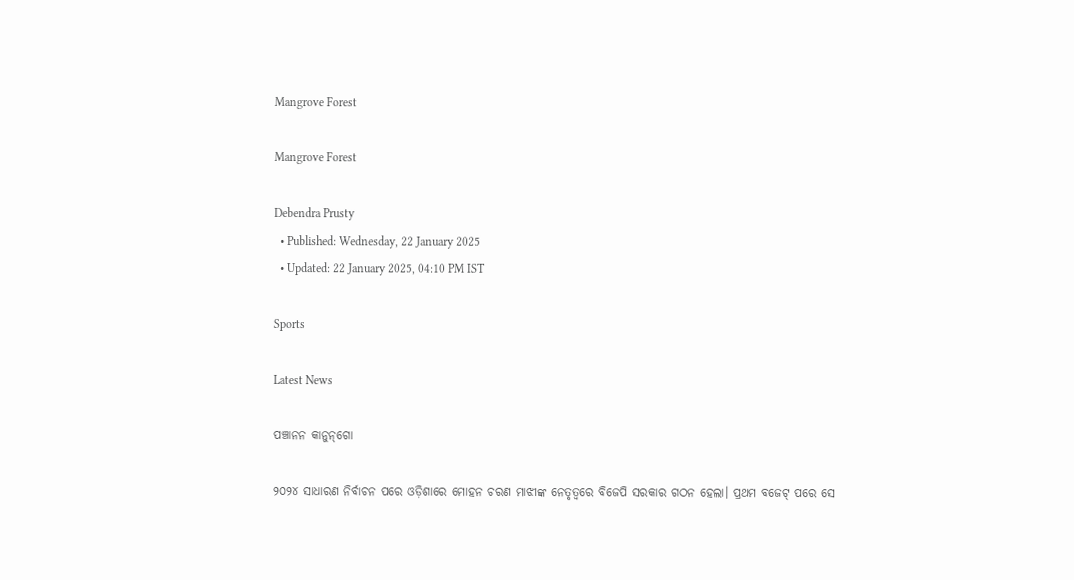Mangrove Forest

Mangrove Forest

Debendra Prusty
  • Published: Wednesday, 22 January 2025
  • Updated: 22 January 2025, 04:10 PM IST

Sports

Latest News

ପଞ୍ଚାନନ କାନୁନ୍‌ଗୋ

୨୦୨୪ ସାଧାରଣ ନିର୍ବାଚନ ପରେ ଓଡ଼ିଶାରେ ମୋହନ ଚରଣ ମାଝୀଙ୍କ ନେତୃତ୍ୱରେ ବିଜେପି ସରକାର ଗଠନ ହେଲା। ପ୍ରଥମ ବଜେଟ୍‍ ପରେ ସେ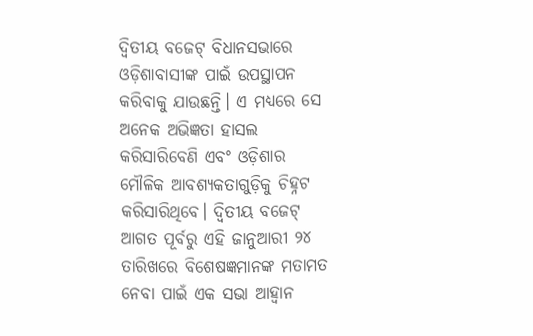ଦ୍ୱିତୀୟ ବଜେଟ୍‍ ବିଧାନସଭାରେ ଓଡ଼ିଶାବାସୀଙ୍କ ପାଇଁ ଉପସ୍ଥାପନ କରିବାକୁ ଯାଉଛନ୍ତି। ଏ ମଧ୍ୟରେ ସେ ଅନେକ ଅଭିଜ୍ଞତା ହାସଲ କରିସାରିବେଣି ଏବଂ ଓଡ଼ିଶାର ମୌଳିକ ଆବଶ୍ୟକତାଗୁଡ଼ିକୁ ଚିହ୍ନଟ କରିସାରିଥିବେ। ଦ୍ୱିତୀୟ ବଜେଟ୍‍ ଆଗତ ପୂର୍ବରୁ ଏହି ଜାନୁଆରୀ ୨୪ ତାରିଖରେ ବିଶେଷଜ୍ଞମାନଙ୍କ ମତାମତ ନେବା ପାଇଁ ଏକ ସଭା ଆହ୍ୱାନ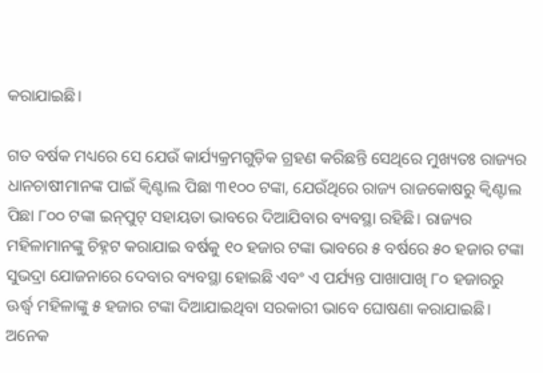କରାଯାଇଛି।

ଗତ ବର୍ଷକ ମଧ୍ୟରେ ସେ ଯେଉଁ କାର୍ଯ୍ୟକ୍ରମଗୁଡ଼ିକ ଗ୍ରହଣ କରିଛନ୍ତି ସେଥିରେ ମୁଖ୍ୟତଃ ରାଜ୍ୟର ଧାନଚାଷୀମାନଙ୍କ ପାଇଁ କ୍ୱିଣ୍ଟାଲ ପିଛା ୩୧୦୦ ଟଙ୍କା, ଯେଉଁଥିରେ ରାଜ୍ୟ ରାଜକୋଷରୁ କ୍ୱିଣ୍ଟାଲ ପିଛା ୮୦୦ ଟଙ୍କା ଇନ୍‍ପୁଟ୍‍ ସହାୟତା ଭାବରେ ଦିଆଯିବାର ବ୍ୟବସ୍ଥା ରହିଛି। ରାଜ୍ୟର ମହିଳାମାନଙ୍କୁ ଚିହ୍ନଟ କରାଯାଇ ବର୍ଷକୁ ୧୦ ହଜାର ଟଙ୍କା ଭାବରେ ୫ ବର୍ଷରେ ୫୦ ହଜାର ଟଙ୍କା ସୁଭଦ୍ରା ଯୋଜନାରେ ଦେବାର ବ୍ୟବସ୍ଥା ହୋଇଛି ଏବଂ ଏ ପର୍ଯ୍ୟନ୍ତ ପାଖାପାଖି ୮୦ ହଜାରରୁ ଊର୍ଦ୍ଧ୍ୱ ମହିଳାଙ୍କୁ ୫ ହଜାର ଟଙ୍କା ଦିଆଯାଇଥିବା ସରକାରୀ ଭାବେ ଘୋଷଣା କରାଯାଇଛି। ଅନେକ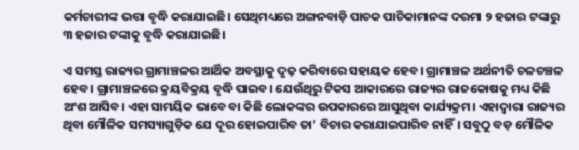କର୍ମଚାରୀଙ୍କ ଭତ୍ତା ବୃଦ୍ଧି କରାଯାଇଛି। ସେଥିମଧ୍ୟରେ ଅଙ୍ଗନବାଡ଼ି ପାଚକ ପାଚିକାମାନଙ୍କ ଦରମା ୨ ହଜାର ଟଙ୍କାରୁ ୩ ହଜାର ଟଙ୍କାକୁ ବୃଦ୍ଧି କରାଯାଇଛି।

ଏ ସମସ୍ତ ରାଜ୍ୟର ଗ୍ରାମାଞ୍ଚଳର ଆର୍ଥିକ ଅବସ୍ଥାକୁ ଦୃଢ଼ କରିବାରେ ସହାୟକ ହେବ। ଗ୍ରାମାଞ୍ଚଳ ଅର୍ଥନୀତି ଚଳଚଞ୍ଚଳ ହେବ। ଗ୍ରାମାଞ୍ଚଳରେ କ୍ରୟବିକ୍ରୟ ବୃଦ୍ଧି ପାଇବ। ଯେଉଁଥିରୁ ଟିକସ ଆକାରରେ ରାଜ୍ୟର ରାଜକୋଷକୁ ମଧ୍ୟ କିଛି ଅଂଶ ଆସିବ। ଏହା ସାମୟିକ ଭାବେ ବା କିଛି ଲୋକଙ୍କର ଉପକାରରେ ଆସୁଥିବା କାର୍ଯ୍ୟକ୍ରମ। ଏହାଦ୍ୱାରା ରାଜ୍ୟର ଥିବା ମୌଳିକ ସମସ୍ୟାଗୁଡ଼ିକ ଯେ ଦୂର ହୋଇପାରିବ ତା’ ବିଚାର କରାଯାଇପାରିବ ନାହିଁ। ସବୁଠୁ ବଡ଼ ମୌଳିକ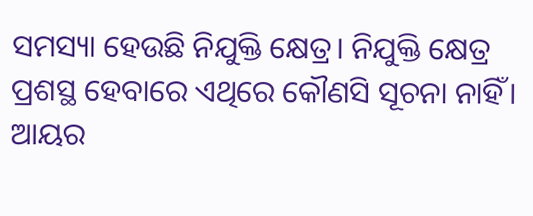ସମସ୍ୟା ହେଉଛି ନିଯୁକ୍ତି କ୍ଷେତ୍ର। ନିଯୁକ୍ତି କ୍ଷେତ୍ର ପ୍ରଶସ୍ଥ ହେବାରେ ଏଥିରେ କୌଣସି ସୂଚନା ନାହିଁ। ଆୟର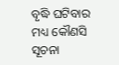ବୃଦ୍ଧି ଘଟିବାର ମଧ୍ୟ କୌଣସି ସୂଚନା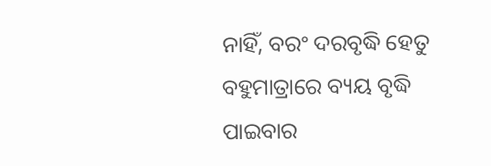ନାହିଁ, ବରଂ ଦରବୃଦ୍ଧି ହେତୁ ବହୁମାତ୍ରାରେ ବ୍ୟୟ ବୃଦ୍ଧି ପାଇବାର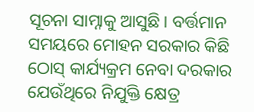ସୂଚନା ସାମ୍ନାକୁ ଆସୁଛି। ବର୍ତ୍ତମାନ ସମୟରେ ମୋହନ ସରକାର କିଛି ଠୋସ୍‍ କାର୍ଯ୍ୟକ୍ରମ ନେବା ଦରକାର ଯେଉଁଥିରେ ନିଯୁକ୍ତି କ୍ଷେତ୍ର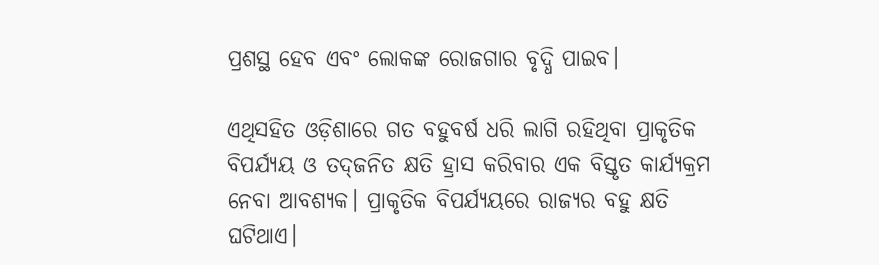ପ୍ରଶସ୍ଥ ହେବ ଏବଂ ଲୋକଙ୍କ ରୋଜଗାର ବୃଦ୍ଧି ପାଇବ।

ଏଥିସହିତ ଓଡ଼ିଶାରେ ଗତ ବହୁବର୍ଷ ଧରି ଲାଗି ରହିଥିବା ପ୍ରାକୃତିକ ବିପର୍ଯ୍ୟୟ ଓ ତଦ୍‍ଜନିତ କ୍ଷତି ହ୍ରାସ କରିବାର ଏକ ବିସ୍ତୃତ କାର୍ଯ୍ୟକ୍ରମ ନେବା ଆବଶ୍ୟକ। ପ୍ରାକୃତିକ ବିପର୍ଯ୍ୟୟରେ ରାଜ୍ୟର ବହୁ କ୍ଷତି ଘଟିଥାଏ।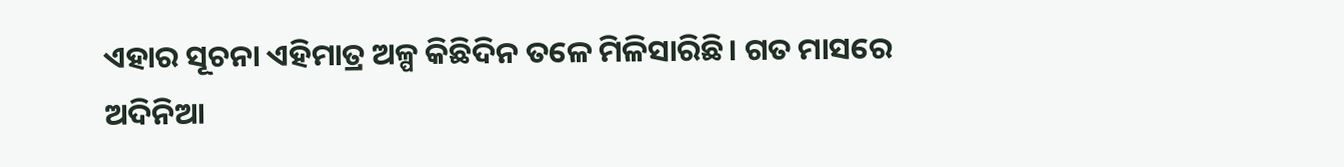ଏହାର ସୂଚନା ଏହିମାତ୍ର ଅଳ୍ପ କିଛିଦିନ ତଳେ ମିଳିସାରିଛି। ଗତ ମାସରେ ଅଦିନିଆ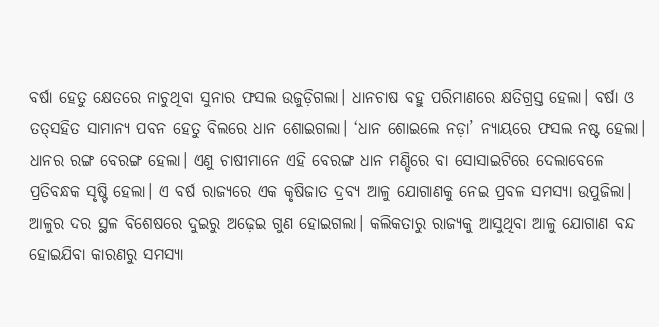ବର୍ଷା ହେତୁ କ୍ଷେତରେ ନାଚୁଥିବା ସୁନାର ଫସଲ ଉଜୁଡ଼ିଗଲା। ଧାନଚାଷ ବହୁ ପରିମାଣରେ କ୍ଷତିଗ୍ରସ୍ତ ହେଲା। ବର୍ଷା ଓ ତତ୍‍ସହିତ ସାମାନ୍ୟ ପବନ ହେତୁ ବିଲରେ ଧାନ ଶୋଇଗଲା। ‘ଧାନ ଶୋଇଲେ ନଡ଼ା’ ନ୍ୟାୟରେ ଫସଲ ନଷ୍ଟ ହେଲା। ଧାନର ରଙ୍ଗ ବେରଙ୍ଗ ହେଲା। ଏଣୁ ଚାଷୀମାନେ ଏହି ବେରଙ୍ଗ ଧାନ ମଣ୍ଡିରେ ବା ସୋସାଇଟିରେ ଦେଲାବେଳେ ପ୍ରତିବନ୍ଧକ ସୃଷ୍ଟି ହେଲା। ଏ ବର୍ଷ ରାଜ୍ୟରେ ଏକ କୃଷିଜାତ ଦ୍ରବ୍ୟ ଆଳୁ ଯୋଗାଣକୁ ନେଇ ପ୍ରବଳ ସମସ୍ୟା ଉପୁଜିଲା। ଆଳୁର ଦର ସ୍ଥଳ ବିଶେଷରେ ଦୁଇରୁ ଅଢ଼େଇ ଗୁଣ ହୋଇଗଲା। କଲିକତାରୁ ରାଜ୍ୟକୁ ଆସୁଥିବା ଆଳୁ ଯୋଗାଣ ବନ୍ଦ ହୋଇଯିବା କାରଣରୁ ସମସ୍ୟା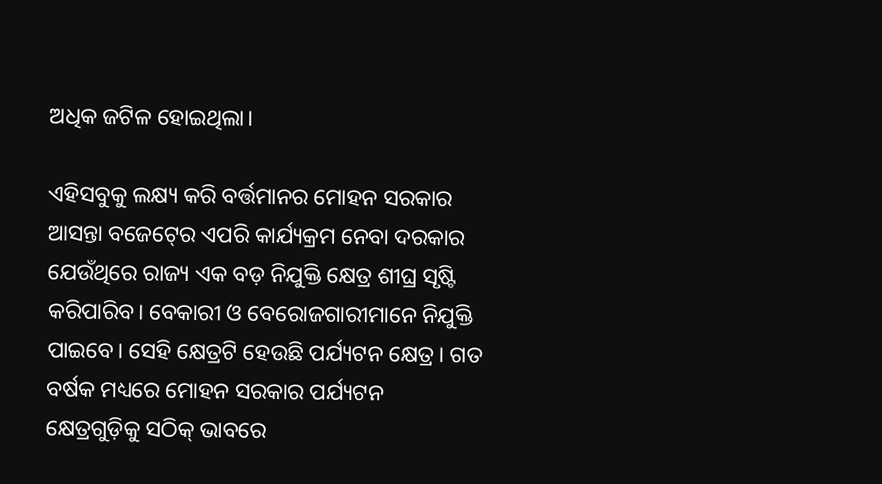ଅଧିକ ଜଟିଳ ହୋଇଥିଲା।

ଏହିସବୁକୁ ଲକ୍ଷ୍ୟ କରି ବର୍ତ୍ତମାନର ମୋହନ ସରକାର ଆସନ୍ତା ବଜେଟ୍‍ରେ ଏପରି କାର୍ଯ୍ୟକ୍ରମ ନେବା ଦରକାର ଯେଉଁଥିରେ ରାଜ୍ୟ ଏକ ବଡ଼ ନିଯୁକ୍ତି କ୍ଷେତ୍ର ଶୀଘ୍ର ସୃଷ୍ଟି କରିପାରିବ। ବେକାରୀ ଓ ବେରୋଜଗାରୀମାନେ ନିଯୁକ୍ତି ପାଇବେ। ସେହି କ୍ଷେତ୍ରଟି ହେଉଛି ପର୍ଯ୍ୟଟନ କ୍ଷେତ୍ର। ଗତ ବର୍ଷକ ମଧ୍ୟରେ ମୋହନ ସରକାର ପର୍ଯ୍ୟଟନ କ୍ଷେତ୍ରଗୁଡ଼ିକୁ ସଠିକ୍‍ ଭାବରେ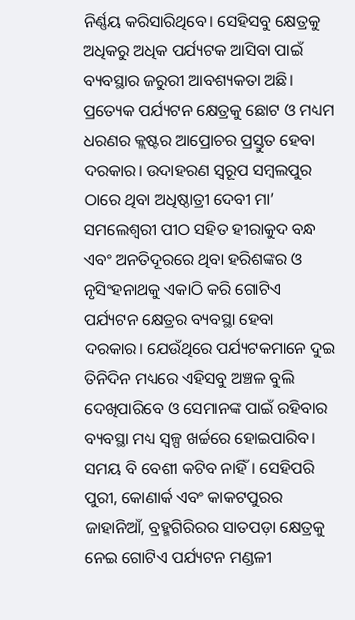ନିର୍ଣ୍ଣୟ କରିସାରିଥିବେ। ସେହିସବୁ କ୍ଷେତ୍ରକୁ ଅଧିକରୁ ଅଧିକ ପର୍ଯ୍ୟଟକ ଆସିବା ପାଇଁ ବ୍ୟବସ୍ଥାର ଜରୁରୀ ଆବଶ୍ୟକତା ଅଛି। ପ୍ରତ୍ୟେକ ପର୍ଯ୍ୟଟନ କ୍ଷେତ୍ରକୁ ଛୋଟ ଓ ମଧ୍ୟମ ଧରଣର କ୍ଲଷ୍ଟର ଆପ୍ରୋଚର ପ୍ରସ୍ତୁତ ହେବା ଦରକାର। ଉଦାହରଣ ସ୍ୱରୂପ ସମ୍ବଲପୁର ଠାରେ ଥିବା ଅଧିଷ୍ଠାତ୍ରୀ ଦେବୀ ମା’ ସମଲେଶ୍ୱରୀ ପୀଠ ସହିତ ହୀରାକୁଦ ବନ୍ଧ ଏବଂ ଅନତିଦୂରରେ ଥିବା ହରିଶଙ୍କର ଓ ନୃସିଂହନାଥକୁ ଏକାଠି କରି ଗୋଟିଏ ପର୍ଯ୍ୟଟନ କ୍ଷେତ୍ରର ବ୍ୟବସ୍ଥା ହେବା ଦରକାର। ଯେଉଁଥିରେ ପର୍ଯ୍ୟଟକମାନେ ଦୁଇ ତିନିଦିନ ମଧ୍ୟରେ ଏହିସବୁ ଅଞ୍ଚଳ ବୁଲି ଦେଖିପାରିବେ ଓ ସେମାନଙ୍କ ପାଇଁ ରହିବାର ବ୍ୟବସ୍ଥା ମଧ୍ୟ ସ୍ୱଳ୍ପ ଖର୍ଚ୍ଚରେ ହୋଇପାରିବ। ସମୟ ବି ବେଶୀ କଟିବ ନାହିଁ। ସେହିପରି ପୁରୀ, କୋଣାର୍କ ଏବଂ କାକଟପୁରର ଜାହାନିଆଁ, ବ୍ରହ୍ମଗିରିରର ସାତପଡ଼ା କ୍ଷେତ୍ରକୁ ନେଇ ଗୋଟିଏ ପର୍ଯ୍ୟଟନ ମଣ୍ଡଳୀ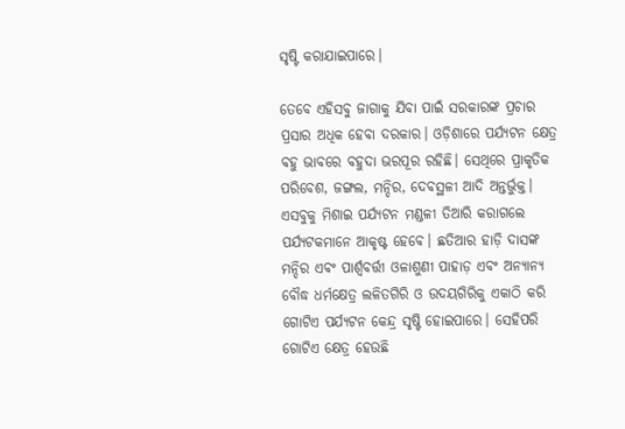ସୃଷ୍ଟି କରାଯାଇପାରେ।

ତେବେ ଏହିସବୁ ଜାଗାକୁ ଯିବା ପାଇଁ ସରକାରଙ୍କ ପ୍ରଚାର ପ୍ରସାର ଅଧିକ ହେବା ଦରକାର। ଓଡ଼ିଶାରେ ପର୍ଯ୍ୟଟନ କ୍ଷେତ୍ର ବହୁ ଭାବରେ ବହୁଦା ଭରପୂର ରହିଛି। ସେଥିରେ ପ୍ରାକୃତିକ ପରିବେଶ, ଜଙ୍ଗଲ, ମନ୍ଦିର, ଦେବସ୍ଥଳୀ ଆଦି ଅନ୍ତର୍ଭୁକ୍ତ। ଏସବୁକୁ ମିଶାଇ ପର୍ଯ୍ୟଟନ ମଣ୍ଡଳୀ ତିଆରି କରାଗଲେ ପର୍ଯ୍ୟଟକମାନେ ଆକୃଷ୍ଟ ହେବେ। ଛତିଆର ହାଡ଼ି ଦାସଙ୍କ ମନ୍ଦିର ଏବଂ ପାର୍ଶ୍ୱବର୍ତ୍ତୀ ଓଳାଶୁଣୀ ପାହାଡ଼ ଏବଂ ଅନ୍ୟାନ୍ୟ ବୌଦ୍ଧ ଧର୍ମକ୍ଷେତ୍ର ଲଳିତଗିରି ଓ ଉଦୟଗିରିକୁ ଏକାଠି କରି ଗୋଟିଏ ପର୍ଯ୍ୟଟନ କେନ୍ଦ୍ର ସୃଷ୍ଟି ହୋଇପାରେ। ସେହିପରି ଗୋଟିଏ କ୍ଷେତ୍ର ହେଉଛି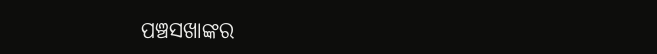ପଞ୍ଚସଖାଙ୍କର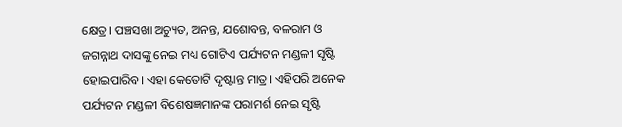କ୍ଷେତ୍ର। ପଞ୍ଚସଖା ଅଚ୍ୟୁତ, ଅନନ୍ତ, ଯଶୋବନ୍ତ, ବଳରାମ ଓ ଜଗନ୍ନାଥ ଦାସଙ୍କୁ ନେଇ ମଧ୍ୟ ଗୋଟିଏ ପର୍ଯ୍ୟଟନ ମଣ୍ଡଳୀ ସୃଷ୍ଟି ହୋଇପାରିବ। ଏହା କେତୋଟି ଦୃଷ୍ଟାନ୍ତ ମାତ୍ର। ଏହିପରି ଅନେକ ପର୍ଯ୍ୟଟନ ମଣ୍ଡଳୀ ବିଶେଷଜ୍ଞମାନଙ୍କ ପରାମର୍ଶ ନେଇ ସୃଷ୍ଟି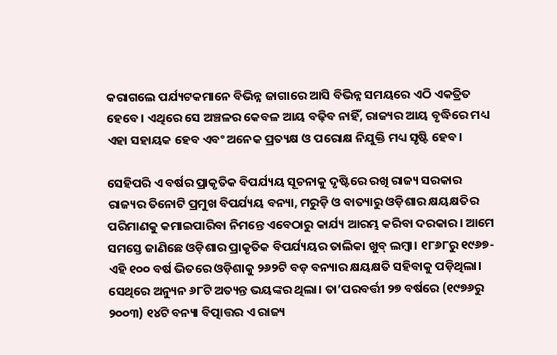କରାଗଲେ ପର୍ଯ୍ୟଟକମାନେ ବିଭିନ୍ନ ଜାଗାରେ ଆସି ବିଭିନ୍ନ ସମୟରେ ଏଠି ଏକତ୍ରିତ ହେବେ। ଏଥିରେ ସେ ଅଞ୍ଚଳର କେବଳ ଆୟ ବଢ଼ିବ ନାହିଁ, ରାଜ୍ୟର ଆୟ ବୃଦ୍ଧିରେ ମଧ୍ୟ ଏହା ସହାୟକ ହେବ ଏବଂ ଅନେକ ପ୍ରତ୍ୟକ୍ଷ ଓ ପରୋକ୍ଷ ନିଯୁକ୍ତି ମଧ୍ୟ ସୃଷ୍ଟି ହେବ।

ସେହିପରି ଏ ବର୍ଷର ପ୍ରାକୃତିକ ବିପର୍ଯ୍ୟୟ ସୂଚନାକୁ ଦୃଷ୍ଟିରେ ରଖି ରାଜ୍ୟ ସରକାର ରାଜ୍ୟର ତିନୋଟି ପ୍ରମୁଖ ବିପର୍ଯ୍ୟୟ ବନ୍ୟା, ମରୁଡ଼ି ଓ ବାତ୍ୟାରୁ ଓଡ଼ିଶାର କ୍ଷୟକ୍ଷତିର ପରିମାଣକୁ କମାଇପାରିବା ନିମନ୍ତେ ଏବେଠାରୁ କାର୍ଯ୍ୟ ଆରମ୍ଭ କରିବା ଦରକାର। ଆମେ ସମସ୍ତେ ଜାଣିଛେ ଓଡ଼ିଶାର ପ୍ରାକୃତିକ ବିପର୍ଯ୍ୟୟର ତାଲିକା ଖୁବ୍‍ ଲମ୍ବା। ୧୮୬୮ରୁ ୧୯୬୭- ଏହି ୧୦୦ ବର୍ଷ ଭିତରେ ଓଡ଼ିଶାକୁ ୨୬୨ଟି ବଡ଼ ବନ୍ୟାର କ୍ଷୟକ୍ଷତି ସହିବାକୁ ପଡ଼ିଥିଲା। ସେଥିରେ ଅନ୍ୟୁନ ୬୮ଟି ଅତ୍ୟନ୍ତ ଭୟଙ୍କର ଥିଲା। ତା’ପରବର୍ତ୍ତୀ ୨୭ ବର୍ଷରେ (୧୯୭୬ରୁ ୨୦୦୩) ୧୪ଟି ବନ୍ୟା ବିତ୍ପାତ୍ତର ଏ ରାଜ୍ୟ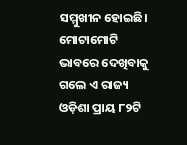ସମ୍ମୁଖୀନ ହୋଇଛି। ମୋଟାମୋଟି ଭାବରେ ଦେଖିବାକୁ ଗଲେ ଏ ରାଜ୍ୟ ଓଡ଼ିଶା ପ୍ରାୟ ୮୨ଟି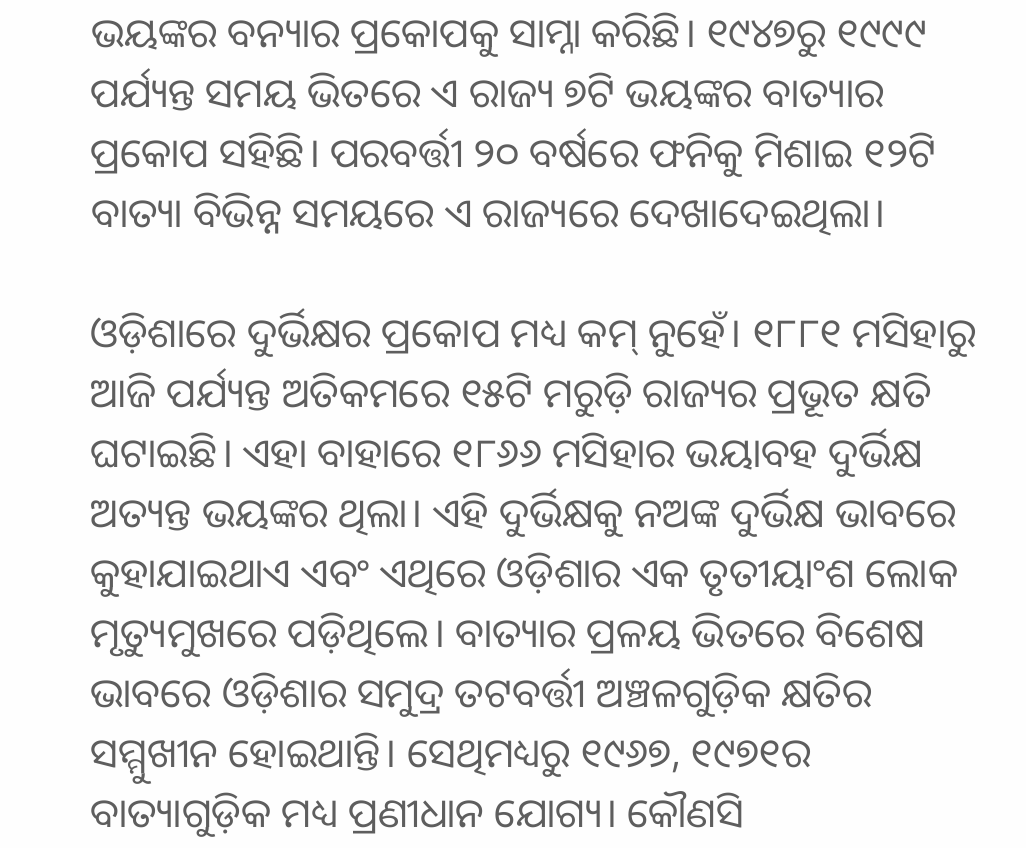ଭୟଙ୍କର ବନ୍ୟାର ପ୍ରକୋପକୁ ସାମ୍ନା କରିଛି। ୧୯୪୭ରୁ ୧୯୯୯ ପର୍ଯ୍ୟନ୍ତ ସମୟ ଭିତରେ ଏ ରାଜ୍ୟ ୭ଟି ଭୟଙ୍କର ବାତ୍ୟାର ପ୍ରକୋପ ସହିଛି। ପରବର୍ତ୍ତୀ ୨୦ ବର୍ଷରେ ଫନିକୁ ମିଶାଇ ୧୨ଟି ବାତ୍ୟା ବିଭିନ୍ନ ସମୟରେ ଏ ରାଜ୍ୟରେ ଦେଖାଦେଇଥିଲା।

ଓଡ଼ିଶାରେ ଦୁର୍ଭିକ୍ଷର ପ୍ରକୋପ ମଧ୍ୟ କମ୍‍ ନୁହେଁ। ୧୮୮୧ ମସିହାରୁ ଆଜି ପର୍ଯ୍ୟନ୍ତ ଅତିକମରେ ୧୫ଟି ମରୁଡ଼ି ରାଜ୍ୟର ପ୍ରଭୂତ କ୍ଷତି ଘଟାଇଛି। ଏହା ବାହାରେ ୧୮୬୬ ମସିହାର ଭୟାବହ ଦୁର୍ଭିକ୍ଷ ଅତ୍ୟନ୍ତ ଭୟଙ୍କର ଥିଲା। ଏହି ଦୁର୍ଭିକ୍ଷକୁ ନଅଙ୍କ ଦୁର୍ଭିକ୍ଷ ଭାବରେ କୁହାଯାଇଥାଏ ଏବଂ ଏଥିରେ ଓଡ଼ିଶାର ଏକ ତୃତୀୟାଂଶ ଲୋକ ମୃତ୍ୟୁମୁଖରେ ପଡ଼ିଥିଲେ। ବାତ୍ୟାର ପ୍ରଳୟ ଭିତରେ ବିଶେଷ ଭାବରେ ଓଡ଼ିଶାର ସମୁଦ୍ର ତଟବର୍ତ୍ତୀ ଅଞ୍ଚଳଗୁଡ଼ିକ କ୍ଷତିର ସମ୍ମୁଖୀନ ହୋଇଥାନ୍ତି। ସେଥିମଧ୍ୟରୁ ୧୯୬୭, ୧୯୭୧ର ବାତ୍ୟାଗୁଡ଼ିକ ମଧ୍ୟ ପ୍ରଣୀଧାନ ଯୋଗ୍ୟ। କୌଣସି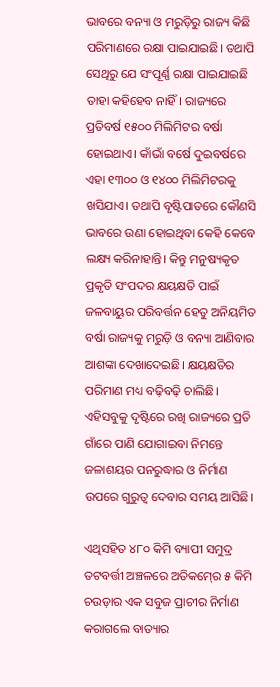ଭାବରେ ବନ୍ୟା ଓ ମରୁଡ଼ିରୁ ରାଜ୍ୟ କିଛି ପରିମାଣରେ ରକ୍ଷା ପାଇଯାଇଛି। ତଥାପି ସେଥିରୁ ଯେ ସଂପୂର୍ଣ୍ଣ ରକ୍ଷା ପାଇଯାଇଛି ତାହା କହିହେବ ନାହିଁ। ରାଜ୍ୟରେ ପ୍ରତିବର୍ଷ ୧୫୦୦ ମିଲିମିଟର ବର୍ଷା ହୋଇଥାଏ। କାଁଭାଁ ବର୍ଷେ ଦୁଇବର୍ଷରେ ଏହା ୧୩୦୦ ଓ ୧୪୦୦ ମିଲିମିଟରକୁ ଖସିଯାଏ। ତଥାପି ବୃଷ୍ଟିପାତରେ କୌଣସି ଭାବରେ ଉଣା ହୋଇଥିବା କେହି କେବେ ଲକ୍ଷ୍ୟ କରିନାହାନ୍ତି। କିନ୍ତୁ ମନୁଷ୍ୟକୃତ ପ୍ରକୃତି ସଂପଦର କ୍ଷୟକ୍ଷତି ପାଇଁ ଜଳବାୟୁର ପରିବର୍ତ୍ତନ ହେତୁ ଅନିୟମିତ ବର୍ଷା ରାଜ୍ୟକୁ ମରୁଡ଼ି ଓ ବନ୍ୟା ଆଣିବାର ଆଶଙ୍କା ଦେଖାଦେଇଛି। କ୍ଷୟକ୍ଷତିର ପରିମାଣ ମଧ୍ୟ ବଢ଼ିବଢ଼ି ଚାଲିଛି। ଏହିସବୁକୁ ଦୃଷ୍ଟିରେ ରଖି ରାଜ୍ୟରେ ପ୍ରତି ଗାଁରେ ପାଣି ଯୋଗାଇବା ନିମନ୍ତେ ଜଳାଶୟର ପନରୁଦ୍ଧାର ଓ ନିର୍ମାଣ ଉପରେ ଗୁରୁତ୍ୱ ଦେବାର ସମୟ ଆସିଛି।

ଏଥିସହିତ ୪୮୦ କିମି ବ୍ୟାପୀ ସମୁଦ୍ର ତଟବର୍ତ୍ତୀ ଅଞ୍ଚଳରେ ଅତିକମ୍‍ରେ ୫ କିମି ଚଉଡ଼ାର ଏକ ସବୁଜ ପ୍ରାଚୀର ନିର୍ମାଣ କରାଗଲେ ବାତ୍ୟାର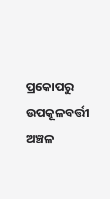ପ୍ରକୋପରୁ ଉପକୂଳବର୍ତ୍ତୀ ଅଞ୍ଚଳ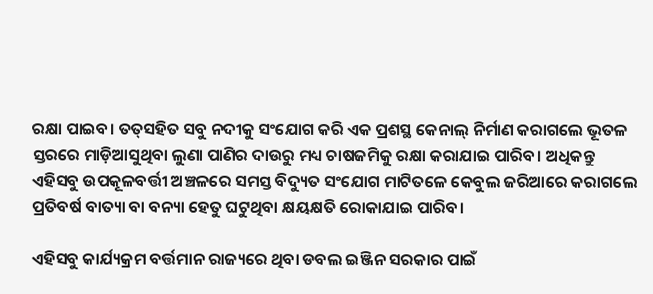ରକ୍ଷା ପାଇବ। ତତ୍‍ସହିତ ସବୁ ନଦୀକୁ ସଂଯୋଗ କରି ଏକ ପ୍ରଶସ୍ଥ କେନାଲ୍‍ ନିର୍ମାଣ କରାଗଲେ ଭୂତଳ ସ୍ତରରେ ମାଡ଼ିଆସୁଥିବା ଲୁଣା ପାଣିର ଦାଉରୁ ମଧ୍ୟ ଚାଷଜମିକୁ ରକ୍ଷା କରାଯାଇ ପାରିବ। ଅଧିକନ୍ତୁ ଏହିସବୁ ଉପକୂଳବର୍ତ୍ତୀ ଅଞ୍ଚଳରେ ସମସ୍ତ ବିଦ୍ୟୁତ ସଂଯୋଗ ମାଟିତଳେ କେବୁଲ ଜରିଆରେ କରାଗଲେ ପ୍ରତିବର୍ଷ ବାତ୍ୟା ବା ବନ୍ୟା ହେତୁ ଘଟୁଥିବା କ୍ଷୟକ୍ଷତି ରୋକାଯାଇ ପାରିବ।

ଏହିସବୁ କାର୍ଯ୍ୟକ୍ରମ ବର୍ତ୍ତମାନ ରାଜ୍ୟରେ ଥିବା ଡବଲ ଇଞ୍ଜିନ ସରକାର ପାଇଁ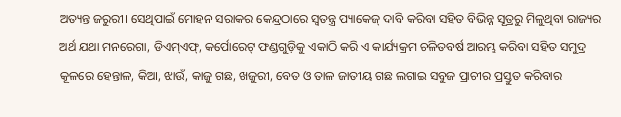ଅତ୍ୟନ୍ତ ଜରୁରୀ। ସେଥିପାଇଁ ମୋହନ ସରାକର କେନ୍ଦ୍ରଠାରେ ସ୍ୱତନ୍ତ୍ର ପ୍ୟାକେଜ୍‍ ଦାବି କରିବା ସହିତ ବିଭିନ୍ନ ସୂତ୍ରରୁ ମିଳୁଥିବା ରାଜ୍ୟର ଅର୍ଥ ଯଥା ମନରେଗା, ଡିଏମ୍‍ଏଫ୍‍, କର୍ପୋରେଟ୍‍ ଫଣ୍ଡଗୁଡ଼ିକୁ ଏକାଠି କରି ଏ କାର୍ଯ୍ୟକ୍ରମ ଚଳିତବର୍ଷ ଆରମ୍ଭ କରିବା ସହିତ ସମୁଦ୍ର କୂଳରେ ହେନ୍ତାଳ, କିଆ, ଝାଉଁ, କାଜୁ ଗଛ, ଖଜୁରୀ, ବେତ ଓ ତାଳ ଜାତୀୟ ଗଛ ଲଗାଇ ସବୁଜ ପ୍ରାଚୀର ପ୍ରସ୍ତୁତ କରିବାର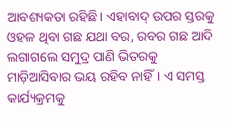ଆବଶ୍ୟକତା ରହିଛି। ଏହାବାଦ୍‍ ଉପର ସ୍ତରକୁ ଓହଳ ଥିବା ଗଛ ଯଥା ବର, ରବର ଗଛ ଆଦି ଲଗାଗଲେ ସମୁଦ୍ର ପାଣି ଭିତରକୁ ମାଡ଼ିଆସିବାର ଭୟ ରହିବ ନାହିଁ। ଏ ସମସ୍ତ କାର୍ଯ୍ୟକ୍ରମକୁ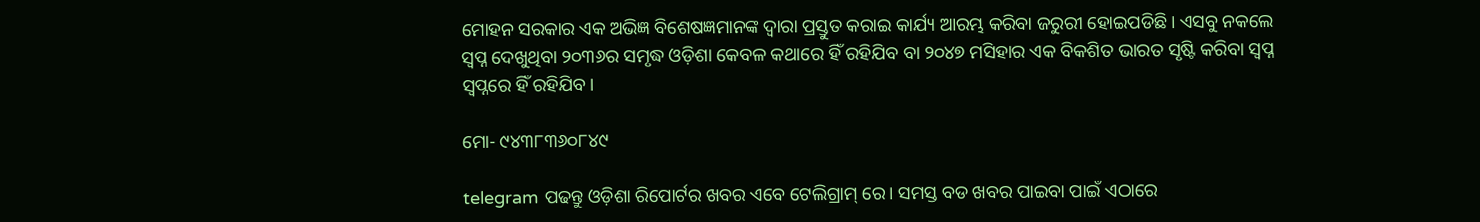ମୋହନ ସରକାର ଏକ ଅଭିଜ୍ଞ ବିଶେଷଜ୍ଞମାନଙ୍କ ଦ୍ୱାରା ପ୍ରସ୍ତୁତ କରାଇ କାର୍ଯ୍ୟ ଆରମ୍ଭ କରିବା ଜରୁରୀ ହୋଇପଡିଛି। ଏସବୁ ନକଲେ ସ୍ୱପ୍ନ ଦେଖୁଥିବା ୨୦୩୬ର ସମୃଦ୍ଧ ଓଡ଼ିଶା କେବଳ କଥାରେ ହିଁ ରହିଯିବ ବା ୨୦୪୭ ମସିହାର ଏକ ବିକଶିତ ଭାରତ ସୃଷ୍ଟି କରିବା ସ୍ୱପ୍ନ ସ୍ୱପ୍ନରେ ହିଁ ରହିଯିବ।

ମୋ- ୯୪୩୮୩୬୦୮୪୯

telegram ପଢନ୍ତୁ ଓଡ଼ିଶା ରିପୋର୍ଟର ଖବର ଏବେ ଟେଲିଗ୍ରାମ୍ ରେ। ସମସ୍ତ ବଡ ଖବର ପାଇବା ପାଇଁ ଏଠାରେ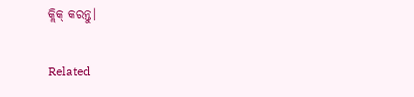କ୍ଲିକ୍ କରନ୍ତୁ।

Related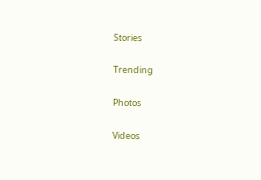Stories

Trending

Photos

Videos